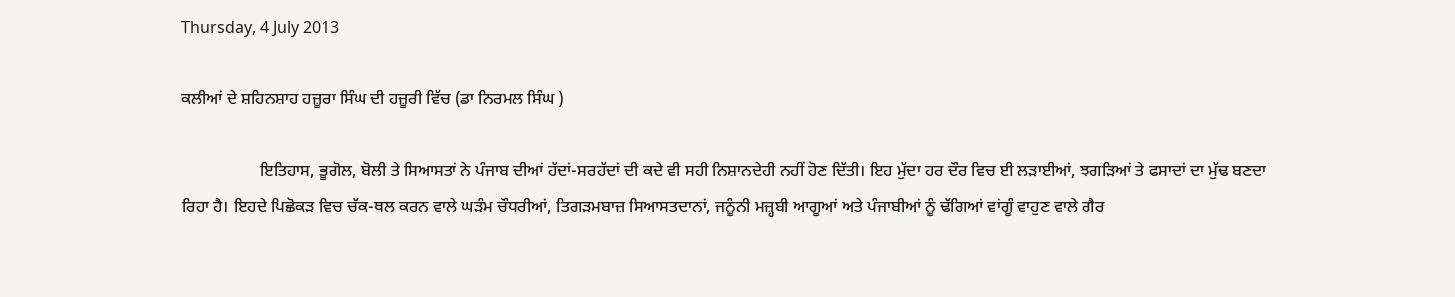Thursday, 4 July 2013

ਕਲੀਆਂ ਦੇ ਸ਼ਹਿਨਸ਼ਾਹ ਹਜ਼ੂਰਾ ਸਿੰਘ ਦੀ ਹਜ਼ੂਰੀ ਵਿੱਚ (ਡਾ ਨਿਰਮਲ ਸਿੰਘ )

                   ਇਤਿਹਾਸ, ਭੂਗੋਲ, ਬੋਲੀ ਤੇ ਸਿਆਸਤਾਂ ਨੇ ਪੰਜਾਬ ਦੀਆਂ ਹੱਦਾਂ-ਸਰਹੱਦਾਂ ਦੀ ਕਦੇ ਵੀ ਸਹੀ ਨਿਸ਼ਾਨਦੇਹੀ ਨਹੀਂ ਹੋਣ ਦਿੱਤੀ। ਇਹ ਮੁੱਦਾ ਹਰ ਦੌਰ ਵਿਚ ਈ ਲੜਾਈਆਂ, ਝਗੜਿਆਂ ਤੇ ਫਸਾਦਾਂ ਦਾ ਮੁੱਢ ਬਣਦਾ ਰਿਹਾ ਹੈ। ਇਹਦੇ ਪਿਛੋਕੜ ਵਿਚ ਚੱਕ-ਥਲ ਕਰਨ ਵਾਲੇ ਘੜੰਮ ਚੌਧਰੀਆਂ, ਤਿਗੜਮਬਾਜ਼ ਸਿਆਸਤਦਾਨਾਂ, ਜਨੂੰਨੀ ਮਜ਼੍ਹਬੀ ਆਗੂਆਂ ਅਤੇ ਪੰਜਾਬੀਆਂ ਨੂੰ ਢੱਗਿਆਂ ਵਾਂਗੂੰ ਵਾਹੁਣ ਵਾਲੇ ਗੈਰ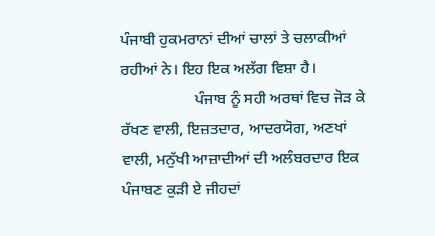ਪੰਜਾਬੀ ਹੁਕਮਰਾਨਾਂ ਦੀਆਂ ਚਾਲਾਂ ਤੇ ਚਲਾਕੀਆਂ ਰਹੀਆਂ ਨੇ। ਇਹ ਇਕ ਅਲੱਗ ਵਿਸ਼ਾ ਹੈ।
                   ਪੰਜਾਬ ਨੂੰ ਸਹੀ ਅਰਥਾਂ ਵਿਚ ਜੋੜ ਕੇ ਰੱਖਣ ਵਾਲੀ, ਇਜ਼ਤਦਾਰ, ਆਦਰਯੋਗ, ਅਣਖਾਂ ਵਾਲੀ, ਮਨੁੱਖੀ ਆਜ਼ਾਦੀਆਂ ਦੀ ਅਲੰਬਰਦਾਰ ਇਕ ਪੰਜਾਬਣ ਕੁੜੀ ਏ ਜੀਹਦਾਂ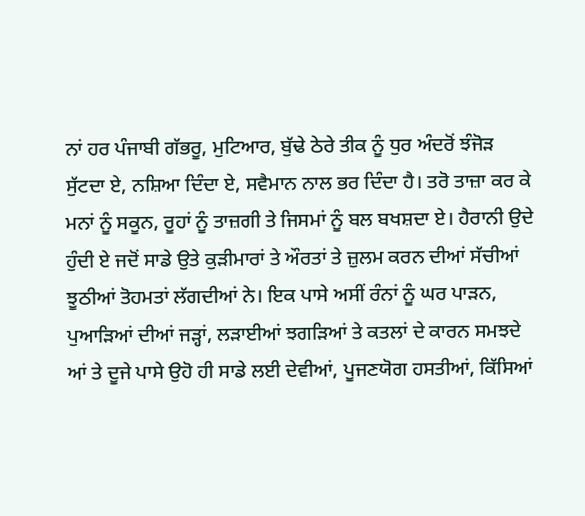ਨਾਂ ਹਰ ਪੰਜਾਬੀ ਗੱਭਰੂ, ਮੁਟਿਆਰ, ਬੁੱਢੇ ਠੇਰੇ ਤੀਕ ਨੂੰ ਧੁਰ ਅੰਦਰੋਂ ਝੰਜੋੜ ਸੁੱਟਦਾ ਏ, ਨਸ਼ਿਆ ਦਿੰਦਾ ਏ, ਸਵੈਮਾਨ ਨਾਲ ਭਰ ਦਿੰਦਾ ਹੈ। ਤਰੋ ਤਾਜ਼ਾ ਕਰ ਕੇ ਮਨਾਂ ਨੂੰ ਸਕੂਨ, ਰੂਹਾਂ ਨੂੰ ਤਾਜ਼ਗੀ ਤੇ ਜਿਸਮਾਂ ਨੂੰ ਬਲ ਬਖਸ਼ਦਾ ਏ। ਹੈਰਾਨੀ ਉਦੇ ਹੁੰਦੀ ਏ ਜਦੋਂ ਸਾਡੇ ਉਤੇ ਕੁੜੀਮਾਰਾਂ ਤੇ ਔਰਤਾਂ ਤੇ ਜ਼ੁਲਮ ਕਰਨ ਦੀਆਂ ਸੱਚੀਆਂ ਝੂਠੀਆਂ ਤੋਹਮਤਾਂ ਲੱਗਦੀਆਂ ਨੇ। ਇਕ ਪਾਸੇ ਅਸੀਂ ਰੰਨਾਂ ਨੂੰ ਘਰ ਪਾੜਨ, ਪੁਆੜਿਆਂ ਦੀਆਂ ਜੜ੍ਹਾਂ, ਲੜਾਈਆਂ ਝਗੜਿਆਂ ਤੇ ਕਤਲਾਂ ਦੇ ਕਾਰਨ ਸਮਝਦੇ ਆਂ ਤੇ ਦੂਜੇ ਪਾਸੇ ਉਹੋ ਹੀ ਸਾਡੇ ਲਈ ਦੇਵੀਆਂ, ਪੂਜਣਯੋਗ ਹਸਤੀਆਂ, ਕਿੱਸਿਆਂ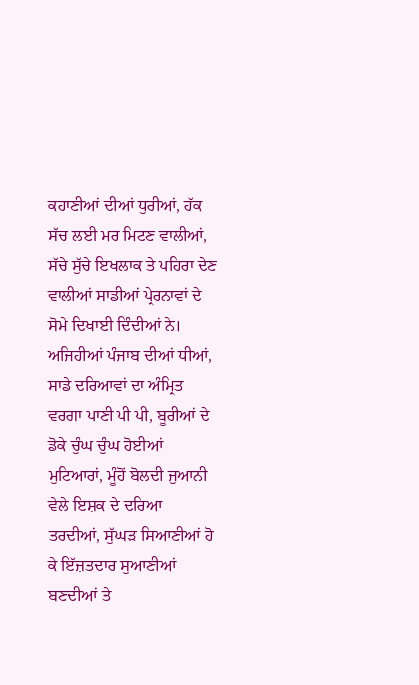ਕਹਾਣੀਆਂ ਦੀਆਂ ਧੁਰੀਆਂ, ਹੱਕ ਸੱਚ ਲਈ ਮਰ ਮਿਟਣ ਵਾਲੀਆਂ, ਸੱਚੇ ਸੁੱਚੇ ਇਖਲਾਕ ਤੇ ਪਹਿਰਾ ਦੇਣ ਵਾਲੀਆਂ ਸਾਡੀਆਂ ਪ੍ਰੇਰਨਾਵਾਂ ਦੇ ਸੋਮੇ ਦਿਖਾਈ ਦਿੰਦੀਆਂ ਨੇ। ਅਜਿਹੀਆਂ ਪੰਜਾਬ ਦੀਆਂ ਧੀਆਂ, ਸਾਡੇ ਦਰਿਆਵਾਂ ਦਾ ਅੰਮ੍ਰਿਤ ਵਰਗਾ ਪਾਣੀ ਪੀ ਪੀ, ਬੂਰੀਆਂ ਦੇ ਡੋਕੇ ਚੁੰਘ ਚੁੰਘ ਹੋਈਆਂ ਮੁਟਿਆਰਾਂ, ਮੂੰਹੋਂ ਬੋਲਦੀ ਜੁਆਨੀ ਵੇਲੇ ਇਸ਼ਕ ਦੇ ਦਰਿਆ ਤਰਦੀਆਂ, ਸੁੱਘੜ ਸਿਆਣੀਆਂ ਹੋ ਕੇ ਇੱਜ਼ਤਦਾਰ ਸੁਆਣੀਆਂ ਬਣਦੀਆਂ ਤੇ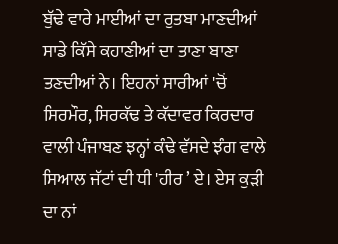ਬੁੱਢੇ ਵਾਰੇ ਮਾਈਆਂ ਦਾ ਰੁਤਬਾ ਮਾਣਦੀਆਂ ਸਾਡੇ ਕਿੱਸੇ ਕਹਾਣੀਆਂ ਦਾ ਤਾਣਾ ਬਾਣਾ ਤਣਦੀਆਂ ਨੇ। ਇਹਨਾਂ ਸਾਰੀਆਂ 'ਚੋਂ ਸਿਰਮੌਰ, ਸਿਰਕੱਢ ਤੇ ਕੱਦਾਵਰ ਕਿਰਦਾਰ ਵਾਲੀ ਪੰਜਾਬਣ ਝਨ੍ਹਾਂ ਕੰਢੇ ਵੱਸਦੇ ਝੰਗ ਵਾਲੇ ਸਿਆਲ ਜੱਟਾਂ ਦੀ ਧੀ 'ਹੀਰ ’ ਏ। ਏਸ ਕੁੜੀ ਦਾ ਨਾਂ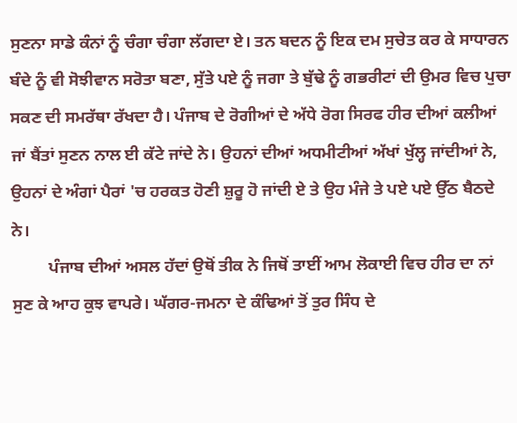ਸੁਣਨਾ ਸਾਡੇ ਕੰਨਾਂ ਨੂੰ ਚੰਗਾ ਚੰਗਾ ਲੱਗਦਾ ਏ। ਤਨ ਬਦਨ ਨੂੰ ਇਕ ਦਮ ਸੁਚੇਤ ਕਰ ਕੇ ਸਾਧਾਰਨ ਬੰਦੇ ਨੂੰ ਵੀ ਸੋਝੀਵਾਨ ਸਰੋਤਾ ਬਣਾ, ਸੁੱਤੇ ਪਏ ਨੂੰ ਜਗਾ ਤੇ ਬੁੱਢੇ ਨੂੰ ਗਭਰੀਟਾਂ ਦੀ ਉਮਰ ਵਿਚ ਪੁਚਾ ਸਕਣ ਦੀ ਸਮਰੱਥਾ ਰੱਖਦਾ ਹੈ। ਪੰਜਾਬ ਦੇ ਰੋਗੀਆਂ ਦੇ ਅੱਧੇ ਰੋਗ ਸਿਰਫ ਹੀਰ ਦੀਆਂ ਕਲੀਆਂ ਜਾਂ ਬੈਂਤਾਂ ਸੁਣਨ ਨਾਲ ਈ ਕੱਟੇ ਜਾਂਦੇ ਨੇ। ਉਹਨਾਂ ਦੀਆਂ ਅਧਮੀਟੀਆਂ ਅੱਖਾਂ ਖੁੱਲ੍ਹ ਜਾਂਦੀਆਂ ਨੇ, ਉਹਨਾਂ ਦੇ ਅੰਗਾਂ ਪੈਰਾਂ 'ਚ ਹਰਕਤ ਹੋਣੀ ਸ਼ੁਰੂ ਹੋ ਜਾਂਦੀ ਏ ਤੇ ਉਹ ਮੰਜੇ ਤੇ ਪਏ ਪਏ ਉੱਠ ਬੈਠਦੇ ਨੇ।
         ਪੰਜਾਬ ਦੀਆਂ ਅਸਲ ਹੱਦਾਂ ਉਥੋਂ ਤੀਕ ਨੇ ਜਿਥੋਂ ਤਾਈਂ ਆਮ ਲੋਕਾਈ ਵਿਚ ਹੀਰ ਦਾ ਨਾਂ ਸੁਣ ਕੇ ਆਹ ਕੁਝ ਵਾਪਰੇ। ਘੱਗਰ-ਜਮਨਾ ਦੇ ਕੰਢਿਆਂ ਤੋਂ ਤੁਰ ਸਿੰਧ ਦੇ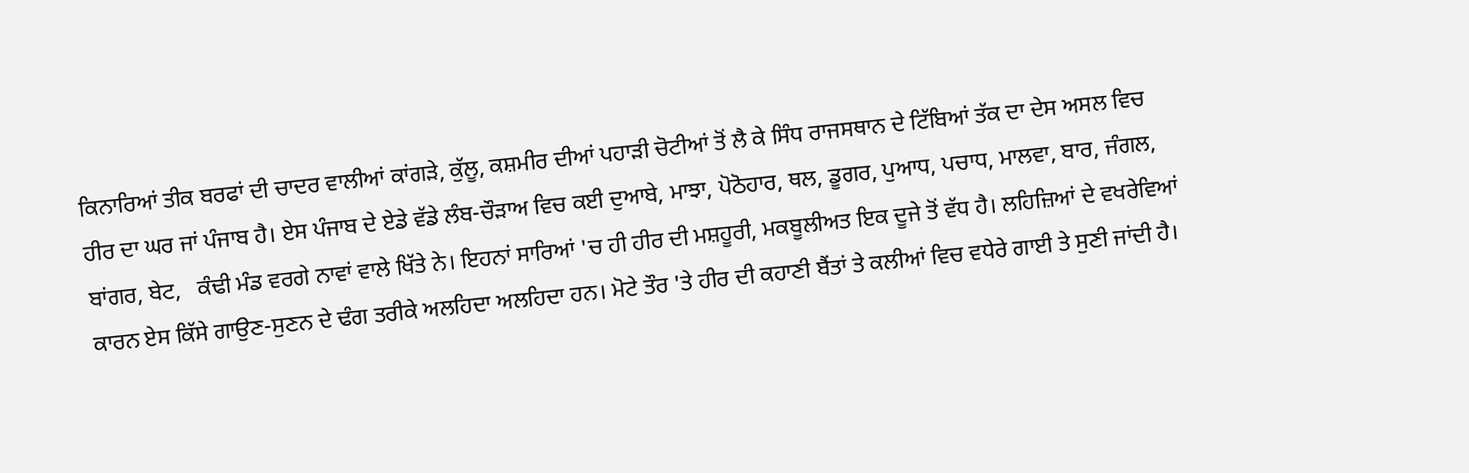ਕਿਨਾਰਿਆਂ ਤੀਕ ਬਰਫਾਂ ਦੀ ਚਾਦਰ ਵਾਲੀਆਂ ਕਾਂਗੜੇ, ਕੁੱਲੂ, ਕਸ਼ਮੀਰ ਦੀਆਂ ਪਹਾੜੀ ਚੋਟੀਆਂ ਤੋਂ ਲੈ ਕੇ ਸਿੰਧ ਰਾਜਸਥਾਨ ਦੇ ਟਿੱਬਿਆਂ ਤੱਕ ਦਾ ਦੇਸ ਅਸਲ ਵਿਚ ਹੀਰ ਦਾ ਘਰ ਜਾਂ ਪੰਜਾਬ ਹੈ। ਏਸ ਪੰਜਾਬ ਦੇ ਏਡੇ ਵੱਡੇ ਲੰਬ-ਚੌੜਾਅ ਵਿਚ ਕਈ ਦੁਆਬੇ, ਮਾਝਾ, ਪੋਠੋਹਾਰ, ਥਲ, ਡੂਗਰ, ਪੁਆਧ, ਪਚਾਧ, ਮਾਲਵਾ, ਬਾਰ, ਜੰਗਲ, ਬਾਂਗਰ, ਬੇਟ,   ਕੰਢੀ ਮੰਡ ਵਰਗੇ ਨਾਵਾਂ ਵਾਲੇ ਖਿੱਤੇ ਨੇ। ਇਹਨਾਂ ਸਾਰਿਆਂ 'ਚ ਹੀ ਹੀਰ ਦੀ ਮਸ਼ਹੂਰੀ, ਮਕਬੂਲੀਅਤ ਇਕ ਦੂਜੇ ਤੋਂ ਵੱਧ ਹੈ। ਲਹਿਜ਼ਿਆਂ ਦੇ ਵਖਰੇਵਿਆਂ ਕਾਰਨ ਏਸ ਕਿੱਸੇ ਗਾਉਣ-ਸੁਣਨ ਦੇ ਢੰਗ ਤਰੀਕੇ ਅਲਹਿਦਾ ਅਲਹਿਦਾ ਹਨ। ਮੋਟੇ ਤੌਰ 'ਤੇ ਹੀਰ ਦੀ ਕਹਾਣੀ ਬੈਂਤਾਂ ਤੇ ਕਲੀਆਂ ਵਿਚ ਵਧੇਰੇ ਗਾਈ ਤੇ ਸੁਣੀ ਜਾਂਦੀ ਹੈ।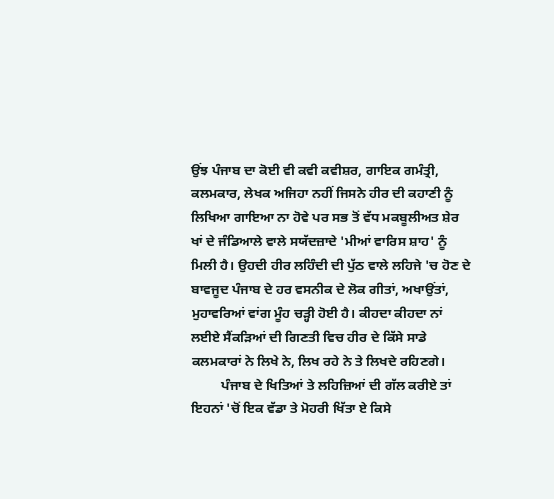ਉਂਝ ਪੰਜਾਬ ਦਾ ਕੋਈ ਵੀ ਕਵੀ ਕਵੀਸ਼ਰ, ਗਾਇਕ ਗਮੰਤ੍ਰੀ, ਕਲਮਕਾਰ, ਲੇਖਕ ਅਜਿਹਾ ਨਹੀਂ ਜਿਸਨੇ ਹੀਰ ਦੀ ਕਹਾਣੀ ਨੂੰ ਲਿਖਿਆ ਗਾਇਆ ਨਾ ਹੋਵੇ ਪਰ ਸਭ ਤੋਂ ਵੱਧ ਮਕਬੂਲੀਅਤ ਸ਼ੇਰ ਖਾਂ ਦੇ ਜੰਡਿਆਲੇ ਵਾਲੇ ਸਯੱਦਜ਼ਾਦੇ 'ਮੀਆਂ ਵਾਰਿਸ ਸ਼ਾਹ' ਨੂੰ ਮਿਲੀ ਹੈ। ਉਹਦੀ ਹੀਰ ਲਹਿੰਦੀ ਦੀ ਪੁੱਠ ਵਾਲੇ ਲਹਿਜੇ 'ਚ ਹੋਣ ਦੇ ਬਾਵਜੂਦ ਪੰਜਾਬ ਦੇ ਹਰ ਵਸਨੀਕ ਦੇ ਲੋਕ ਗੀਤਾਂ, ਅਖਾਉਂਤਾਂ, ਮੁਹਾਵਰਿਆਂ ਵਾਂਗ ਮੂੰਹ ਚੜ੍ਹੀ ਹੋਈ ਹੈ। ਕੀਹਦਾ ਕੀਹਦਾ ਨਾਂ ਲਈਏ ਸੈਂਕੜਿਆਂ ਦੀ ਗਿਣਤੀ ਵਿਚ ਹੀਰ ਦੇ ਕਿੱਸੇ ਸਾਡੇ ਕਲਮਕਾਰਾਂ ਨੇ ਲਿਖੇ ਨੇ, ਲਿਖ ਰਹੇ ਨੇ ਤੇ ਲਿਖਦੇ ਰਹਿਣਗੇ।
         ਪੰਜਾਬ ਦੇ ਖਿਤਿਆਂ ਤੇ ਲਹਿਜ਼ਿਆਂ ਦੀ ਗੱਲ ਕਰੀਏ ਤਾਂ ਇਹਨਾਂ 'ਚੋਂ ਇਕ ਵੱਡਾ ਤੇ ਮੋਹਰੀ ਖਿੱਤਾ ਏ ਕਿਸੇ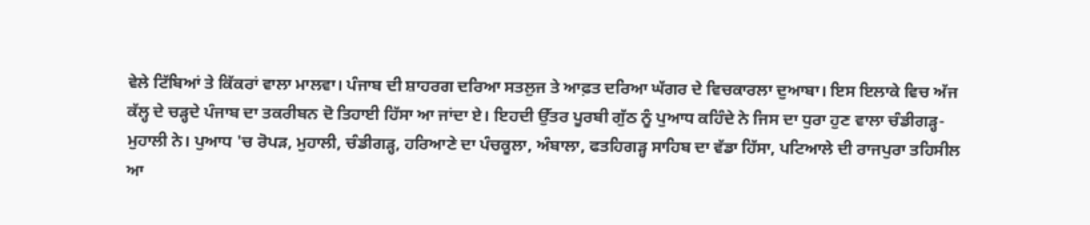ਵੇਲੇ ਟਿੱਬਿਆਂ ਤੇ ਕਿੱਕਰਾਂ ਵਾਲਾ ਮਾਲਵਾ। ਪੰਜਾਬ ਦੀ ਸ਼ਾਹਰਗ ਦਰਿਆ ਸਤਲੁਜ ਤੇ ਆਫ਼ਤ ਦਰਿਆ ਘੱਗਰ ਦੇ ਵਿਚਕਾਰਲਾ ਦੁਆਬਾ। ਇਸ ਇਲਾਕੇ ਵਿਚ ਅੱਜ ਕੱਲ੍ਹ ਦੇ ਚੜ੍ਹਦੇ ਪੰਜਾਬ ਦਾ ਤਕਰੀਬਨ ਦੋ ਤਿਹਾਈ ਹਿੱਸਾ ਆ ਜਾਂਦਾ ਏ। ਇਹਦੀ ਉੱਤਰ ਪੂਰਬੀ ਗੁੱਠ ਨੂੰ ਪੁਆਧ ਕਹਿੰਦੇ ਨੇ ਜਿਸ ਦਾ ਧੁਰਾ ਹੁਣ ਵਾਲਾ ਚੰਡੀਗੜ੍ਹ- ਮੁਹਾਲੀ ਨੇ। ਪੁਆਧ 'ਚ ਰੋਪੜ, ਮੁਹਾਲੀ, ਚੰਡੀਗੜ੍ਹ, ਹਰਿਆਣੇ ਦਾ ਪੰਚਕੂਲਾ, ਅੰਬਾਲਾ, ਫਤਹਿਗੜ੍ਹ ਸਾਹਿਬ ਦਾ ਵੱਡਾ ਹਿੱਸਾ, ਪਟਿਆਲੇ ਦੀ ਰਾਜਪੁਰਾ ਤਹਿਸੀਲ ਆ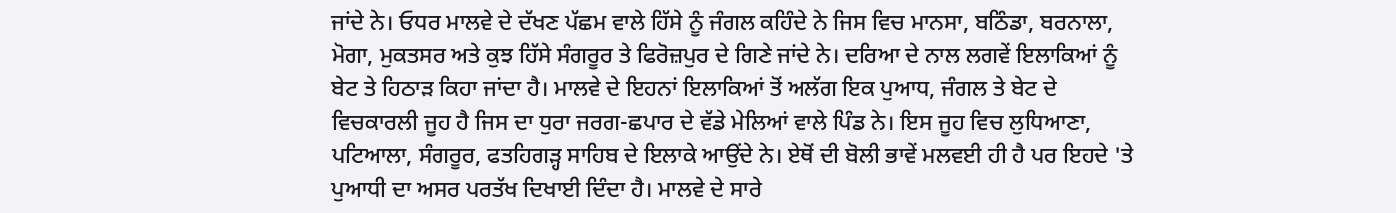ਜਾਂਦੇ ਨੇ। ਓਧਰ ਮਾਲਵੇ ਦੇ ਦੱਖਣ ਪੱਛਮ ਵਾਲੇ ਹਿੱਸੇ ਨੂੰ ਜੰਗਲ ਕਹਿੰਦੇ ਨੇ ਜਿਸ ਵਿਚ ਮਾਨਸਾ, ਬਠਿੰਡਾ, ਬਰਨਾਲਾ, ਮੋਗਾ, ਮੁਕਤਸਰ ਅਤੇ ਕੁਝ ਹਿੱਸੇ ਸੰਗਰੂਰ ਤੇ ਫਿਰੋਜ਼ਪੁਰ ਦੇ ਗਿਣੇ ਜਾਂਦੇ ਨੇ। ਦਰਿਆ ਦੇ ਨਾਲ ਲਗਵੇਂ ਇਲਾਕਿਆਂ ਨੂੰ ਬੇਟ ਤੇ ਹਿਠਾੜ ਕਿਹਾ ਜਾਂਦਾ ਹੈ। ਮਾਲਵੇ ਦੇ ਇਹਨਾਂ ਇਲਾਕਿਆਂ ਤੋਂ ਅਲੱਗ ਇਕ ਪੁਆਧ, ਜੰਗਲ ਤੇ ਬੇਟ ਦੇ ਵਿਚਕਾਰਲੀ ਜੂਹ ਹੈ ਜਿਸ ਦਾ ਧੁਰਾ ਜਰਗ-ਛਪਾਰ ਦੇ ਵੱਡੇ ਮੇਲਿਆਂ ਵਾਲੇ ਪਿੰਡ ਨੇ। ਇਸ ਜੂਹ ਵਿਚ ਲੁਧਿਆਣਾ, ਪਟਿਆਲਾ, ਸੰਗਰੂਰ, ਫਤਹਿਗੜ੍ਹ ਸਾਹਿਬ ਦੇ ਇਲਾਕੇ ਆਉਂਦੇ ਨੇ। ਏਥੋਂ ਦੀ ਬੋਲੀ ਭਾਵੇਂ ਮਲਵਈ ਹੀ ਹੈ ਪਰ ਇਹਦੇ 'ਤੇ ਪੁਆਧੀ ਦਾ ਅਸਰ ਪਰਤੱਖ ਦਿਖਾਈ ਦਿੰਦਾ ਹੈ। ਮਾਲਵੇ ਦੇ ਸਾਰੇ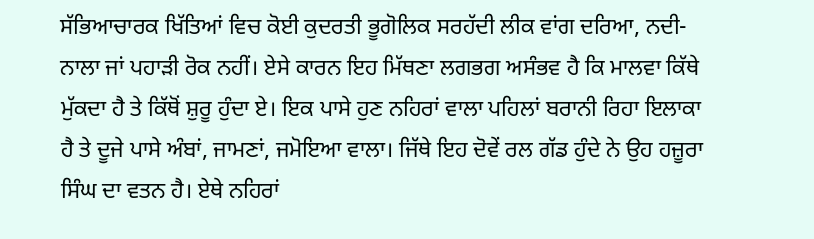ਸੱਭਿਆਚਾਰਕ ਖਿੱਤਿਆਂ ਵਿਚ ਕੋਈ ਕੁਦਰਤੀ ਭੂਗੋਲਿਕ ਸਰਹੱਦੀ ਲੀਕ ਵਾਂਗ ਦਰਿਆ, ਨਦੀ-ਨਾਲਾ ਜਾਂ ਪਹਾੜੀ ਰੋਕ ਨਹੀਂ। ਏਸੇ ਕਾਰਨ ਇਹ ਮਿੱਥਣਾ ਲਗਭਗ ਅਸੰਭਵ ਹੈ ਕਿ ਮਾਲਵਾ ਕਿੱਥੇ ਮੁੱਕਦਾ ਹੈ ਤੇ ਕਿੱਥੋਂ ਸ਼ੁਰੂ ਹੁੰਦਾ ਏ। ਇਕ ਪਾਸੇ ਹੁਣ ਨਹਿਰਾਂ ਵਾਲਾ ਪਹਿਲਾਂ ਬਰਾਨੀ ਰਿਹਾ ਇਲਾਕਾ ਹੈ ਤੇ ਦੂਜੇ ਪਾਸੇ ਅੰਬਾਂ, ਜਾਮਣਾਂ, ਜਮੋਇਆ ਵਾਲਾ। ਜਿੱਥੇ ਇਹ ਦੋਵੇਂ ਰਲ ਗੱਡ ਹੁੰਦੇ ਨੇ ਉਹ ਹਜ਼ੂਰਾ ਸਿੰਘ ਦਾ ਵਤਨ ਹੈ। ਏਥੇ ਨਹਿਰਾਂ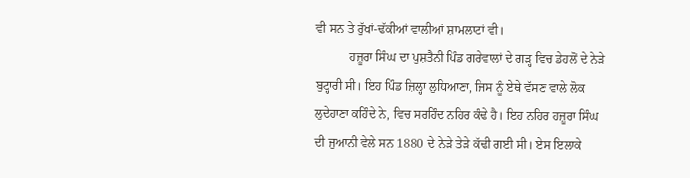ਵੀ ਸਨ ਤੇ ਰੁੱਖਾਂ-ਢੱਕੀਆਂ ਵਾਲੀਆਂ ਸ਼ਾਮਲਾਟਾਂ ਵੀ।
           ਹਜ਼ੂਰਾ ਸਿੰਘ ਦਾ ਪੁਸ਼ਤੈਨੀ ਪਿੰਡ ਗਰੇਵਾਲਾਂ ਦੇ ਗੜ੍ਹ ਵਿਚ ਡੇਹਲੋਂ ਦੇ ਨੇੜੇ ਬੁਟ੍ਹਾਰੀ ਸੀ। ਇਹ ਪਿੰਡ ਜ਼ਿਲ੍ਹਾ ਲੁਧਿਆਣਾ, ਜਿਸ ਨੂੰ ਏਥੇ ਵੱਸਣ ਵਾਲੇ ਲੋਕ ਲੁਦੇਹਾਣਾ ਕਹਿੰਦੇ ਨੇ, ਵਿਚ ਸਰਹਿੰਦ ਨਹਿਰ ਕੰਢੇ ਹੈ। ਇਹ ਨਹਿਰ ਹਜ਼ੂਰਾ ਸਿੰਘ ਦੀ ਜੁਆਨੀ ਵੇਲੇ ਸਨ 1880 ਦੇ ਨੇੜੇ ਤੇੜੇ ਕੱਢੀ ਗਈ ਸੀ। ਏਸ ਇਲਾਕੇ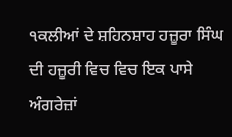੧ਕਲੀਆਂ ਦੇ ਸ਼ਹਿਨਸ਼ਾਹ ਹਜ਼ੂਰਾ ਸਿੰਘ ਦੀ ਹਜ਼ੂਰੀ ਵਿਚ ਵਿਚ ਇਕ ਪਾਸੇ ਅੰਗਰੇਜ਼ਾਂ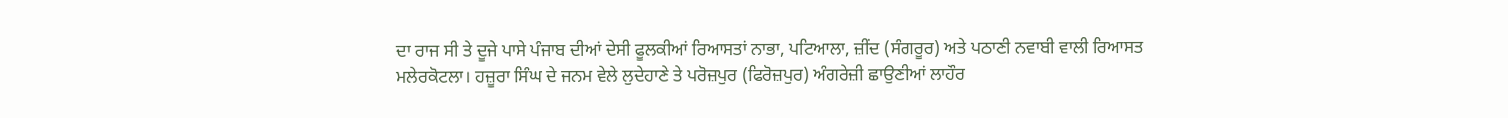ਦਾ ਰਾਜ ਸੀ ਤੇ ਦੂਜੇ ਪਾਸੇ ਪੰਜਾਬ ਦੀਆਂ ਦੇਸੀ ਫੂਲਕੀਆਂ ਰਿਆਸਤਾਂ ਨਾਭਾ, ਪਟਿਆਲਾ, ਜ਼ੀਂਦ (ਸੰਗਰੂਰ) ਅਤੇ ਪਠਾਣੀ ਨਵਾਬੀ ਵਾਲੀ ਰਿਆਸਤ ਮਲੇਰਕੋਟਲਾ। ਹਜ਼ੂਰਾ ਸਿੰਘ ਦੇ ਜਨਮ ਵੇਲੇ ਲੁਦੇਹਾਣੇ ਤੇ ਪਰੋਜ਼ਪੁਰ (ਫਿਰੋਜ਼ਪੁਰ) ਅੰਗਰੇਜ਼ੀ ਛਾਉਣੀਆਂ ਲਾਹੌਰ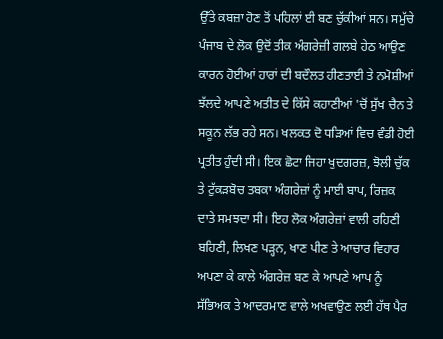ਉੱਤੇ ਕਬਜ਼ਾ ਹੋਣ ਤੋਂ ਪਹਿਲਾਂ ਈ ਬਣ ਚੁੱਕੀਆਂ ਸਨ। ਸਮੁੱਚੇ ਪੰਜਾਬ ਦੇ ਲੋਕ ਉਦੋਂ ਤੀਕ ਅੰਗਰੇਜ਼ੀ ਗਲਬੇ ਹੇਠ ਆਉਣ ਕਾਰਨ ਹੋਈਆਂ ਹਾਰਾਂ ਦੀ ਬਦੌਲਤ ਹੀਣਤਾਈ ਤੇ ਨਮੋਸ਼ੀਆਂ ਝੱਲਦੇ ਆਪਣੇ ਅਤੀਤ ਦੇ ਕਿੱਸੇ ਕਹਾਣੀਆਂ 'ਚੋਂ ਸੁੱਖ ਚੈਨ ਤੇ ਸਕੂਨ ਲੱਭ ਰਹੇ ਸਨ। ਖਲਕਤ ਦੋ ਧੜਿਆਂ ਵਿਚ ਵੰਡੀ ਹੋਈ ਪ੍ਰਤੀਤ ਹੁੰਦੀ ਸੀ। ਇਕ ਛੋਟਾ ਜਿਹਾ ਖੁਦਗਰਜ਼, ਝੋਲੀ ਚੁੱਕ ਤੇ ਟੁੱਕੜਬੋਚ ਤਬਕਾ ਅੰਗਰੇਜ਼ਾਂ ਨੂੰ ਮਾਈ ਬਾਪ, ਰਿਜ਼ਕ ਦਾਤੇ ਸਮਝਦਾ ਸੀ। ਇਹ ਲੋਕ ਅੰਗਰੇਜ਼ਾਂ ਵਾਲੀ ਰਹਿਣੀ ਬਹਿਣੀ, ਲਿਖਣ ਪੜ੍ਹਨ, ਖਾਣ ਪੀਣ ਤੇ ਆਚਾਰ ਵਿਹਾਰ ਅਪਣਾ ਕੇ ਕਾਲੇ ਅੰਗਰੇਜ਼ ਬਣ ਕੇ ਆਪਣੇ ਆਪ ਨੂੰ ਸੱਭਿਅਕ ਤੇ ਆਦਰਮਾਣ ਵਾਲੇ ਅਖਵਾਉਣ ਲਈ ਹੱਥ ਪੈਰ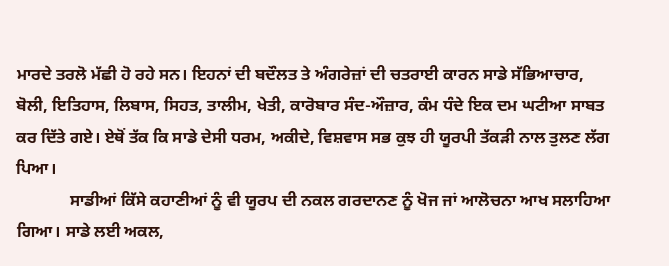ਮਾਰਦੇ ਤਰਲੋ ਮੱਛੀ ਹੋ ਰਹੇ ਸਨ। ਇਹਨਾਂ ਦੀ ਬਦੌਲਤ ਤੇ ਅੰਗਰੇਜ਼ਾਂ ਦੀ ਚਤਰਾਈ ਕਾਰਨ ਸਾਡੇ ਸੱਭਿਆਚਾਰ, ਬੋਲੀ, ਇਤਿਹਾਸ, ਲਿਬਾਸ, ਸਿਹਤ, ਤਾਲੀਮ, ਖੇਤੀ, ਕਾਰੋਬਾਰ ਸੰਦ-ਔਜ਼ਾਰ, ਕੰਮ ਧੰਦੇ ਇਕ ਦਮ ਘਟੀਆ ਸਾਬਤ ਕਰ ਦਿੱਤੇ ਗਏ। ਏਥੋਂ ਤੱਕ ਕਿ ਸਾਡੇ ਦੇਸੀ ਧਰਮ, ਅਕੀਦੇ, ਵਿਸ਼ਵਾਸ ਸਭ ਕੁਝ ਹੀ ਯੂਰਪੀ ਤੱਕੜੀ ਨਾਲ ਤੁਲਣ ਲੱਗ ਪਿਆ।
             ਸਾਡੀਆਂ ਕਿੱਸੇ ਕਹਾਣੀਆਂ ਨੂੰ ਵੀ ਯੂਰਪ ਦੀ ਨਕਲ ਗਰਦਾਨਣ ਨੂੰ ਖੋਜ ਜਾਂ ਆਲੋਚਨਾ ਆਖ ਸਲਾਹਿਆ ਗਿਆ। ਸਾਡੇ ਲਈ ਅਕਲ,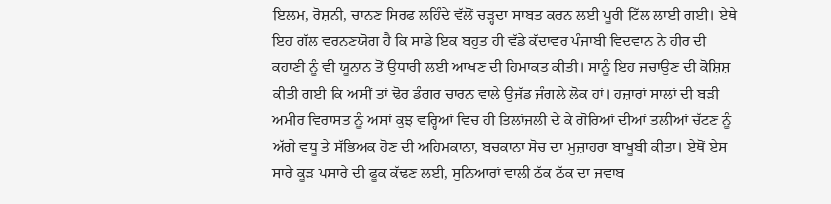ਇਲਮ, ਰੋਸ਼ਨੀ, ਚਾਨਣ ਸਿਰਫ ਲਹਿੰਦੇ ਵੱਲੋਂ ਚੜ੍ਹਦਾ ਸਾਬਤ ਕਰਨ ਲਈ ਪੂਰੀ ਟਿੱਲ ਲਾਈ ਗਈ। ਏਥੇ ਇਹ ਗੱਲ ਵਰਨਣਯੋਗ ਹੈ ਕਿ ਸਾਡੇ ਇਕ ਬਹੁਤ ਹੀ ਵੱਡੇ ਕੱਦਾਵਰ ਪੰਜਾਬੀ ਵਿਦਵਾਨ ਨੇ ਹੀਰ ਦੀ ਕਹਾਣੀ ਨੂੰ ਵੀ ਯੂਨਾਨ ਤੋਂ ਉਧਾਰੀ ਲਈ ਆਖਣ ਦੀ ਹਿਮਾਕਤ ਕੀਤੀ। ਸਾਨੂੰ ਇਹ ਜਚਾਉਣ ਦੀ ਕੋਸ਼ਿਸ਼ ਕੀਤੀ ਗਈ ਕਿ ਅਸੀਂ ਤਾਂ ਢੋਰ ਡੰਗਰ ਚਾਰਨ ਵਾਲੇ ਉਜੱਡ ਜੰਗਲੇ ਲੋਕ ਹਾਂ। ਹਜ਼ਾਰਾਂ ਸਾਲਾਂ ਦੀ ਬੜੀ ਅਮੀਰ ਵਿਰਾਸਤ ਨੂੰ ਅਸਾਂ ਕੁਝ ਵਰ੍ਹਿਆਂ ਵਿਚ ਹੀ ਤਿਲਾਂਜਲੀ ਦੇ ਕੇ ਗੋਰਿਆਂ ਦੀਆਂ ਤਲੀਆਂ ਚੱਟਣ ਨੂੰ ਅੱਗੇ ਵਧੂ ਤੇ ਸੱਭਿਅਕ ਹੋਣ ਦੀ ਅਹਿਮਕਾਨਾ, ਬਚਕਾਨਾ ਸੋਚ ਦਾ ਮੁਜ਼ਾਹਰਾ ਬਾਖੂਬੀ ਕੀਤਾ। ਏਥੋਂ ਏਸ ਸਾਰੇ ਕੂੜ ਪਸਾਰੇ ਦੀ ਫੂਕ ਕੱਢਣ ਲਈ, ਸੁਨਿਆਰਾਂ ਵਾਲੀ ਠੱਕ ਠੱਕ ਦਾ ਜਵਾਬ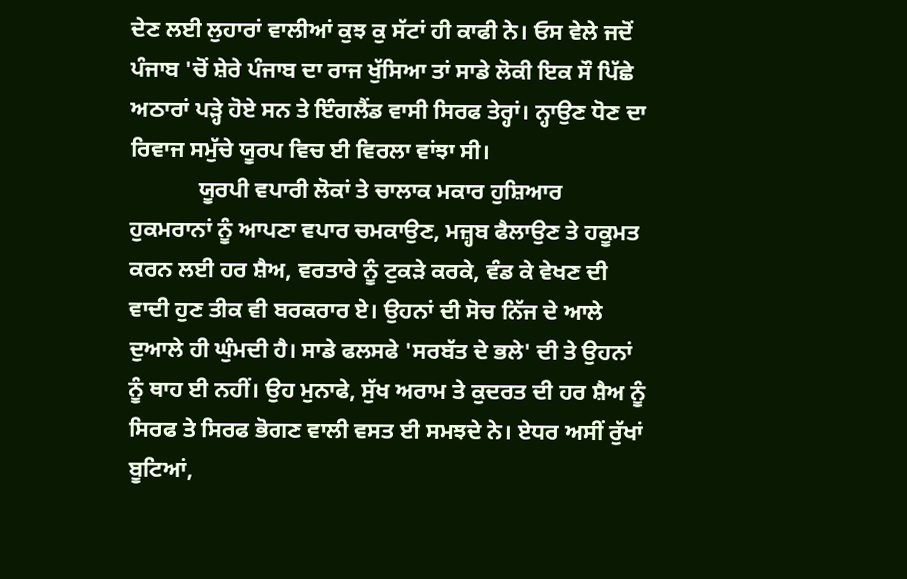ਦੇਣ ਲਈ ਲੁਹਾਰਾਂ ਵਾਲੀਆਂ ਕੁਝ ਕੁ ਸੱਟਾਂ ਹੀ ਕਾਫੀ ਨੇ। ਓਸ ਵੇਲੇ ਜਦੋਂ ਪੰਜਾਬ 'ਚੋਂ ਸ਼ੇਰੇ ਪੰਜਾਬ ਦਾ ਰਾਜ ਖੁੱਸਿਆ ਤਾਂ ਸਾਡੇ ਲੋਕੀ ਇਕ ਸੌ ਪਿੱਛੇ ਅਠਾਰਾਂ ਪੜ੍ਹੇ ਹੋਏ ਸਨ ਤੇ ਇੰਗਲੈਂਡ ਵਾਸੀ ਸਿਰਫ ਤੇਰ੍ਹਾਂ। ਨ੍ਹਾਉਣ ਧੋਣ ਦਾ ਰਿਵਾਜ ਸਮੁੱਚੇ ਯੂਰਪ ਵਿਚ ਈ ਵਿਰਲਾ ਵਾਂਝਾ ਸੀ।
            ਯੂਰਪੀ ਵਪਾਰੀ ਲੋਕਾਂ ਤੇ ਚਾਲਾਕ ਮਕਾਰ ਹੁਸ਼ਿਆਰ ਹੁਕਮਰਾਨਾਂ ਨੂੰ ਆਪਣਾ ਵਪਾਰ ਚਮਕਾਉਣ, ਮਜ਼੍ਹਬ ਫੈਲਾਉਣ ਤੇ ਹਕੂਮਤ ਕਰਨ ਲਈ ਹਰ ਸ਼ੈਅ, ਵਰਤਾਰੇ ਨੂੰ ਟੁਕੜੇ ਕਰਕੇ, ਵੰਡ ਕੇ ਵੇਖਣ ਦੀ ਵਾਦੀ ਹੁਣ ਤੀਕ ਵੀ ਬਰਕਰਾਰ ਏ। ਉਹਨਾਂ ਦੀ ਸੋਚ ਨਿੱਜ ਦੇ ਆਲੇ ਦੁਆਲੇ ਹੀ ਘੁੰਮਦੀ ਹੈ। ਸਾਡੇ ਫਲਸਫੇ 'ਸਰਬੱਤ ਦੇ ਭਲੇ' ਦੀ ਤੇ ਉਹਨਾਂ ਨੂੰ ਥਾਹ ਈ ਨਹੀਂ। ਉਹ ਮੁਨਾਫੇ, ਸੁੱਖ ਅਰਾਮ ਤੇ ਕੁਦਰਤ ਦੀ ਹਰ ਸ਼ੈਅ ਨੂੰ ਸਿਰਫ ਤੇ ਸਿਰਫ ਭੋਗਣ ਵਾਲੀ ਵਸਤ ਈ ਸਮਝਦੇ ਨੇ। ਏਧਰ ਅਸੀਂ ਰੁੱਖਾਂ ਬੂਟਿਆਂ,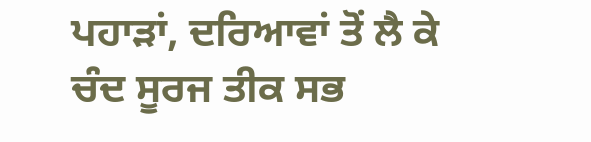ਪਹਾੜਾਂ, ਦਰਿਆਵਾਂ ਤੋਂ ਲੈ ਕੇ ਚੰਦ ਸੂਰਜ ਤੀਕ ਸਭ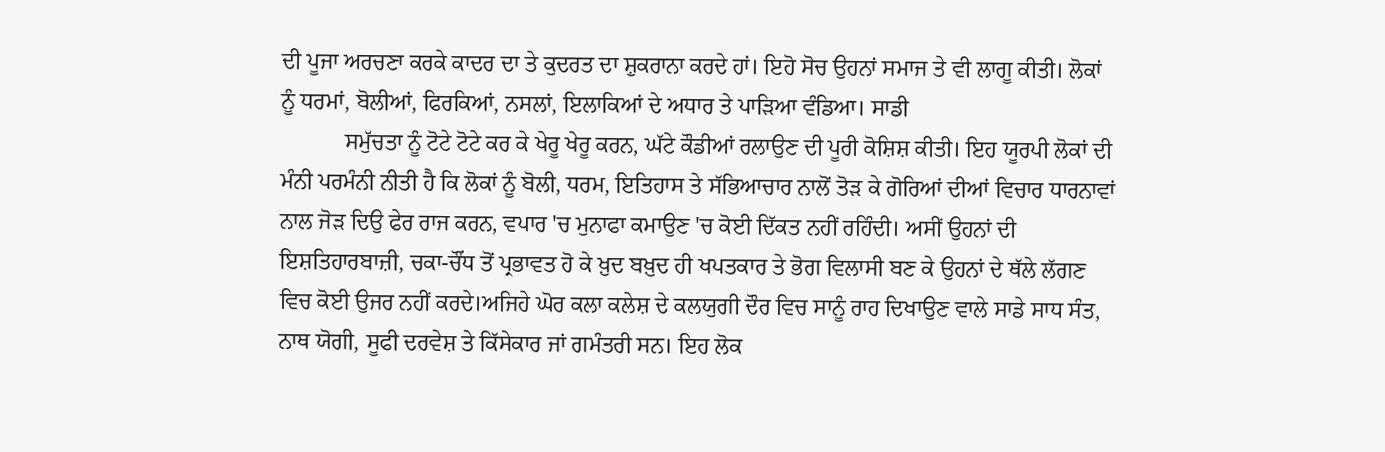ਦੀ ਪੂਜਾ ਅਰਚਣਾ ਕਰਕੇ ਕਾਦਰ ਦਾ ਤੇ ਕੁਦਰਤ ਦਾ ਸ਼ੁਕਰਾਨਾ ਕਰਦੇ ਹਾਂ। ਇਹੋ ਸੋਚ ਉਹਨਾਂ ਸਮਾਜ ਤੇ ਵੀ ਲਾਗੂ ਕੀਤੀ। ਲੋਕਾਂ ਨੂੰ ਧਰਮਾਂ, ਬੋਲੀਆਂ, ਫਿਰਕਿਆਂ, ਨਸਲਾਂ, ਇਲਾਕਿਆਂ ਦੇ ਅਧਾਰ ਤੇ ਪਾੜਿਆ ਵੰਡਿਆ। ਸਾਡੀ
           ਸਮੁੱਚਤਾ ਨੂੰ ਟੋਟੇ ਟੋਟੇ ਕਰ ਕੇ ਖੇਰੂ ਖੇਰੂ ਕਰਨ, ਘੱਟੇ ਕੌਡੀਆਂ ਰਲਾਉਣ ਦੀ ਪੂਰੀ ਕੋਸ਼ਿਸ਼ ਕੀਤੀ। ਇਹ ਯੂਰਪੀ ਲੋਕਾਂ ਦੀ ਮੰਨੀ ਪਰਮੰਨੀ ਨੀਤੀ ਹੈ ਕਿ ਲੋਕਾਂ ਨੂੰ ਬੋਲੀ, ਧਰਮ, ਇਤਿਹਾਸ ਤੇ ਸੱਭਿਆਚਾਰ ਨਾਲੋਂ ਤੋੜ ਕੇ ਗੋਰਿਆਂ ਦੀਆਂ ਵਿਚਾਰ ਧਾਰਨਾਵਾਂ ਨਾਲ ਜੋੜ ਦਿਉ ਫੇਰ ਰਾਜ ਕਰਨ, ਵਪਾਰ 'ਚ ਮੁਨਾਫਾ ਕਮਾਉਣ 'ਚ ਕੋਈ ਦਿੱਕਤ ਨਹੀਂ ਰਹਿੰਦੀ। ਅਸੀਂ ਉਹਨਾਂ ਦੀ ਇਸ਼ਤਿਹਾਰਬਾਜ਼ੀ, ਚਕਾ-ਚੌਂਧ ਤੋਂ ਪ੍ਰਭਾਵਤ ਹੋ ਕੇ ਖ਼ੁਦ ਬਖ਼ੁਦ ਹੀ ਖਪਤਕਾਰ ਤੇ ਭੋਗ ਵਿਲਾਸੀ ਬਣ ਕੇ ਉਹਨਾਂ ਦੇ ਥੱਲੇ ਲੱਗਣ ਵਿਚ ਕੋਈ ਉਜਰ ਨਹੀਂ ਕਰਦੇ।ਅਜਿਹੇ ਘੋਰ ਕਲਾ ਕਲੇਸ਼ ਦੇ ਕਲਯੁਗੀ ਦੌਰ ਵਿਚ ਸਾਨੂੰ ਰਾਹ ਦਿਖਾਉਣ ਵਾਲੇ ਸਾਡੇ ਸਾਧ ਸੰਤ, ਨਾਥ ਯੋਗੀ, ਸੂਫੀ ਦਰਵੇਸ਼ ਤੇ ਕਿੱਸੇਕਾਰ ਜਾਂ ਗਮੰਤਰੀ ਸਨ। ਇਹ ਲੋਕ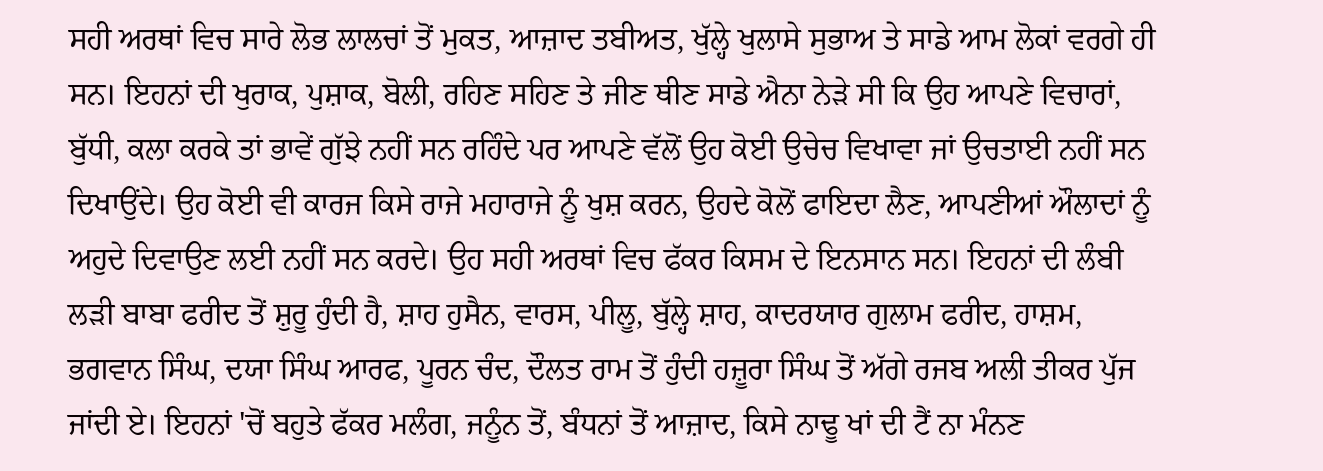ਸਹੀ ਅਰਥਾਂ ਵਿਚ ਸਾਰੇ ਲੋਭ ਲਾਲਚਾਂ ਤੋਂ ਮੁਕਤ, ਆਜ਼ਾਦ ਤਬੀਅਤ, ਖੁੱਲ੍ਹੇ ਖੁਲਾਸੇ ਸੁਭਾਅ ਤੇ ਸਾਡੇ ਆਮ ਲੋਕਾਂ ਵਰਗੇ ਹੀ ਸਨ। ਇਹਨਾਂ ਦੀ ਖੁਰਾਕ, ਪੁਸ਼ਾਕ, ਬੋਲੀ, ਰਹਿਣ ਸਹਿਣ ਤੇ ਜੀਣ ਥੀਣ ਸਾਡੇ ਐਨਾ ਨੇੜੇ ਸੀ ਕਿ ਉਹ ਆਪਣੇ ਵਿਚਾਰਾਂ, ਬੁੱਧੀ, ਕਲਾ ਕਰਕੇ ਤਾਂ ਭਾਵੇਂ ਗੁੱਝੇ ਨਹੀਂ ਸਨ ਰਹਿੰਦੇ ਪਰ ਆਪਣੇ ਵੱਲੋਂ ਉਹ ਕੋਈ ਉਚੇਚ ਵਿਖਾਵਾ ਜਾਂ ਉਚਤਾਈ ਨਹੀਂ ਸਨ ਦਿਖਾਉਂਦੇ। ਉਹ ਕੋਈ ਵੀ ਕਾਰਜ ਕਿਸੇ ਰਾਜੇ ਮਹਾਰਾਜੇ ਨੂੰ ਖੁਸ਼ ਕਰਨ, ਉਹਦੇ ਕੋਲੋਂ ਫਾਇਦਾ ਲੈਣ, ਆਪਣੀਆਂ ਔਲਾਦਾਂ ਨੂੰ ਅਹੁਦੇ ਦਿਵਾਉਣ ਲਈ ਨਹੀਂ ਸਨ ਕਰਦੇ। ਉਹ ਸਹੀ ਅਰਥਾਂ ਵਿਚ ਫੱਕਰ ਕਿਸਮ ਦੇ ਇਨਸਾਨ ਸਨ। ਇਹਨਾਂ ਦੀ ਲੰਬੀ ਲੜੀ ਬਾਬਾ ਫਰੀਦ ਤੋਂ ਸ਼ੁਰੂ ਹੁੰਦੀ ਹੈ, ਸ਼ਾਹ ਹੁਸੈਨ, ਵਾਰਸ, ਪੀਲੂ, ਬੁੱਲ੍ਹੇ ਸ਼ਾਹ, ਕਾਦਰਯਾਰ ਗੁਲਾਮ ਫਰੀਦ, ਹਾਸ਼ਮ, ਭਗਵਾਨ ਸਿੰਘ, ਦਯਾ ਸਿੰਘ ਆਰਫ, ਪੂਰਨ ਚੰਦ, ਦੌਲਤ ਰਾਮ ਤੋਂ ਹੁੰਦੀ ਹਜ਼ੂਰਾ ਸਿੰਘ ਤੋਂ ਅੱਗੇ ਰਜਬ ਅਲੀ ਤੀਕਰ ਪੁੱਜ ਜਾਂਦੀ ਏ। ਇਹਨਾਂ 'ਚੋਂ ਬਹੁਤੇ ਫੱਕਰ ਮਲੰਗ, ਜਨੂੰਨ ਤੋਂ, ਬੰਧਨਾਂ ਤੋਂ ਆਜ਼ਾਦ, ਕਿਸੇ ਨਾਢੂ ਖਾਂ ਦੀ ਟੈਂ ਨਾ ਮੰਨਣ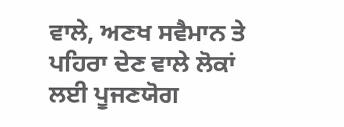ਵਾਲੇ, ਅਣਖ ਸਵੈਮਾਨ ਤੇ ਪਹਿਰਾ ਦੇਣ ਵਾਲੇ ਲੋਕਾਂ ਲਈ ਪੂਜਣਯੋਗ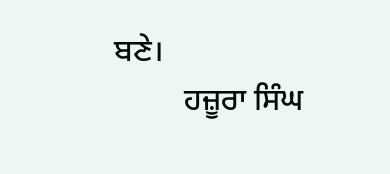ਬਣੇ।
         ਹਜ਼ੂਰਾ ਸਿੰਘ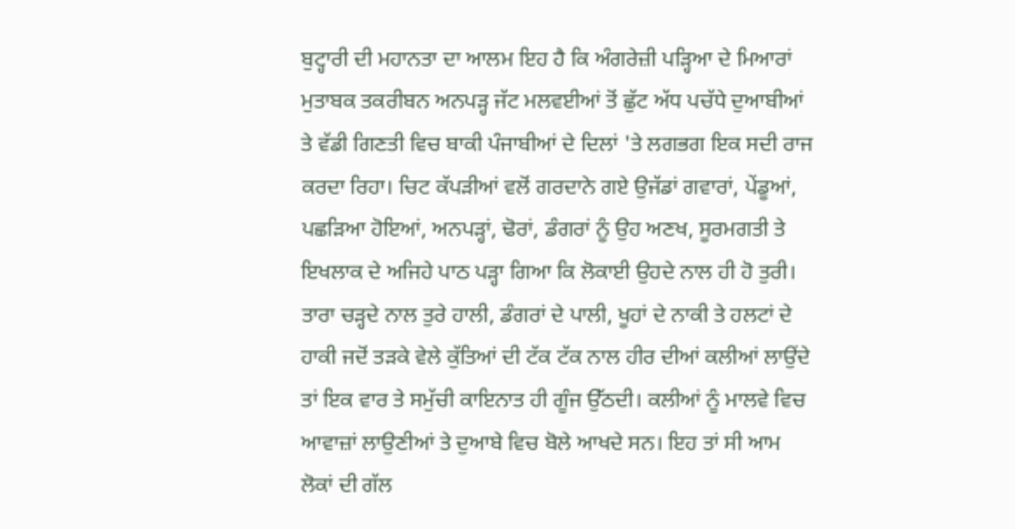ਬੁਟ੍ਹਾਰੀ ਦੀ ਮਹਾਨਤਾ ਦਾ ਆਲਮ ਇਹ ਹੈ ਕਿ ਅੰਗਰੇਜ਼ੀ ਪੜ੍ਹਿਆ ਦੇ ਮਿਆਰਾਂ ਮੁਤਾਬਕ ਤਕਰੀਬਨ ਅਨਪੜ੍ਹ ਜੱਟ ਮਲਵਈਆਂ ਤੋਂ ਛੁੱਟ ਅੱਧ ਪਚੱਧੇ ਦੁਆਬੀਆਂ ਤੇ ਵੱਡੀ ਗਿਣਤੀ ਵਿਚ ਬਾਕੀ ਪੰਜਾਬੀਆਂ ਦੇ ਦਿਲਾਂ 'ਤੇ ਲਗਭਗ ਇਕ ਸਦੀ ਰਾਜ ਕਰਦਾ ਰਿਹਾ। ਚਿਟ ਕੱਪੜੀਆਂ ਵਲੋਂ ਗਰਦਾਨੇ ਗਏ ਉਜੱਡਾਂ ਗਵਾਰਾਂ, ਪੇਂਡੂਆਂ, ਪਛੜਿਆ ਹੋਇਆਂ, ਅਨਪੜ੍ਹਾਂ, ਢੋਰਾਂ, ਡੰਗਰਾਂ ਨੂੰ ਉਹ ਅਣਖ, ਸੂਰਮਗਤੀ ਤੇ ਇਖਲਾਕ ਦੇ ਅਜਿਹੇ ਪਾਠ ਪੜ੍ਹਾ ਗਿਆ ਕਿ ਲੋਕਾਈ ਉਹਦੇ ਨਾਲ ਹੀ ਹੋ ਤੁਰੀ। ਤਾਰਾ ਚੜ੍ਹਦੇ ਨਾਲ ਤੁਰੇ ਹਾਲੀ, ਡੰਗਰਾਂ ਦੇ ਪਾਲੀ, ਖੂਹਾਂ ਦੇ ਨਾਕੀ ਤੇ ਹਲਟਾਂ ਦੇ ਹਾਕੀ ਜਦੋਂ ਤੜਕੇ ਵੇਲੇ ਕੁੱਤਿਆਂ ਦੀ ਟੱਕ ਟੱਕ ਨਾਲ ਹੀਰ ਦੀਆਂ ਕਲੀਆਂ ਲਾਉਂਦੇ ਤਾਂ ਇਕ ਵਾਰ ਤੇ ਸਮੁੱਚੀ ਕਾਇਨਾਤ ਹੀ ਗੂੰਜ ਉੱਠਦੀ। ਕਲੀਆਂ ਨੂੰ ਮਾਲਵੇ ਵਿਚ ਆਵਾਜ਼ਾਂ ਲਾਉਣੀਆਂ ਤੇ ਦੁਆਬੇ ਵਿਚ ਬੋਲੇ ਆਖਦੇ ਸਨ। ਇਹ ਤਾਂ ਸੀ ਆਮ ਲੋਕਾਂ ਦੀ ਗੱਲ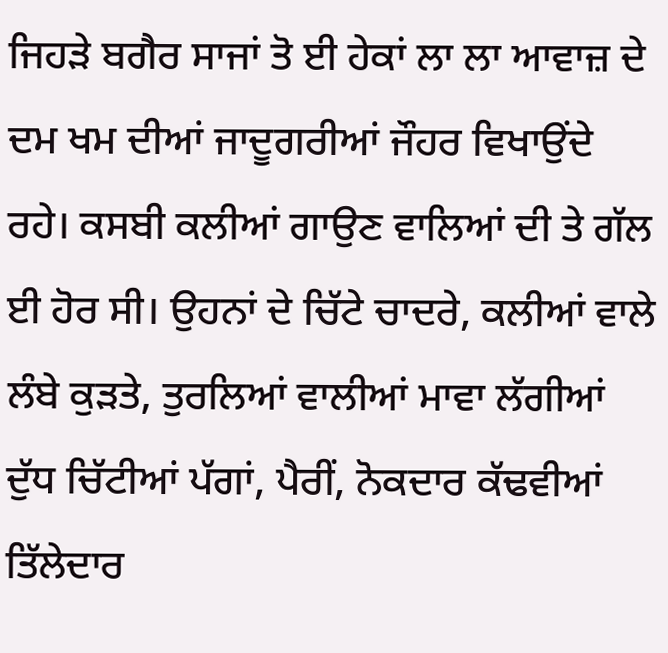ਜਿਹੜੇ ਬਗੈਰ ਸਾਜਾਂ ਤੋ ਈ ਹੇਕਾਂ ਲਾ ਲਾ ਆਵਾਜ਼ ਦੇ ਦਮ ਖਮ ਦੀਆਂ ਜਾਦੂਗਰੀਆਂ ਜੌਹਰ ਵਿਖਾਉਂਦੇ ਰਹੇ। ਕਸਬੀ ਕਲੀਆਂ ਗਾਉਣ ਵਾਲਿਆਂ ਦੀ ਤੇ ਗੱਲ ਈ ਹੋਰ ਸੀ। ਉਹਨਾਂ ਦੇ ਚਿੱਟੇ ਚਾਦਰੇ, ਕਲੀਆਂ ਵਾਲੇ ਲੰਬੇ ਕੁੜਤੇ, ਤੁਰਲਿਆਂ ਵਾਲੀਆਂ ਮਾਵਾ ਲੱਗੀਆਂ ਦੁੱਧ ਚਿੱਟੀਆਂ ਪੱਗਾਂ, ਪੈਰੀਂ, ਨੋਕਦਾਰ ਕੱਢਵੀਆਂ ਤਿੱਲੇਦਾਰ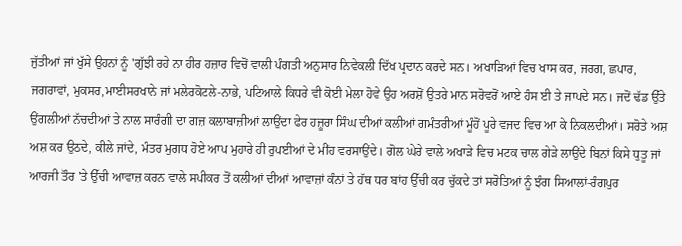ਜੁੱਤੀਆਂ ਜਾਂ ਖੁੱਸੇ ਉਹਨਾਂ ਨੂੰ 'ਗੁੱਝੀ ਰਹੇ ਨਾ ਹੀਰ ਹਜ਼ਾਰ ਵਿਚੋਂ ਵਾਲੀ ਪੰਗਤੀ ਅਨੁਸਾਰ ਨਿਵੇਕਲੀ ਦਿੱਖ ਪ੍ਰਦਾਨ ਕਰਦੇ ਸਨ। ਅਖਾੜਿਆਂ ਵਿਚ ਖਾਸ ਕਰ, ਜਰਗ, ਛਪਾਰ, ਜਗਰਾਵਾਂ, ਮੁਕਸਰ,ਮਾਈਸਰਖਾਨੇ ਜਾਂ ਮਲੇਰਕੋਟਲੇ-ਨਾਭੇ, ਪਟਿਆਲੇ ਕਿਧਰੇ ਵੀ ਕੋਈ ਮੇਲਾ ਹੋਵੇ ਉਹ ਅਰਸ਼ੋਂ ਉਤਰੇ ਮਾਨ ਸਰੋਵਰੋਂ ਆਏ ਹੰਸ ਈ ਤੇ ਜਾਪਦੇ ਸਨ। ਜਦੋਂ ਢੱਡ ਉੱਤੇ ਉਂਗਲੀਆਂ ਨੱਚਦੀਆਂ ਤੇ ਨਾਲ ਸਾਰੰਗੀ ਦਾ ਗਜ਼ ਕਲਾਬਾਜ਼ੀਆਂ ਲਾਉਂਦਾ ਫੇਰ ਹਜ਼ੂਰਾ ਸਿੰਘ ਦੀਆਂ ਕਲੀਆਂ ਗਮੰਤਰੀਆਂ ਮੂੰਹੋਂ ਪੂਰੇ ਵਜਦ ਵਿਚ ਆ ਕੇ ਨਿਕਲਦੀਆਂ। ਸਰੋਤੇ ਅਸ਼ ਅਸ਼ ਕਰ ਉਠਦੇ, ਕੀਲੇ ਜਾਂਦੇ, ਮੰਤਰ ਮੁਗਧ ਹੋਏ ਆਪ ਮੁਹਾਰੇ ਹੀ ਰੁਪਈਆਂ ਦੇ ਮੀਂਹ ਵਰਸਾਉਂਦੇ। ਗੋਲ ਘੇਰੇ ਵਾਲੇ ਅਖਾੜੇ ਵਿਚ ਮਟਕ ਚਾਲ ਗੇੜੇ ਲਾਉਂਦੇ ਬਿਨਾਂ ਕਿਸੇ ਧੁਤੂ ਜਾਂ ਆਰਜੀ ਤੌਰ 'ਤੇ ਉੱਚੀ ਆਵਾਜ਼ ਕਰਨ ਵਾਲੇ ਸਪੀਕਰ ਤੋਂ ਕਲੀਆਂ ਦੀਆਂ ਆਵਾਜ਼ਾਂ ਕੰਨਾਂ ਤੇ ਹੱਥ ਧਰ ਬਾਂਹ ਉੱਚੀ ਕਰ ਚੁੱਕਦੇ ਤਾਂ ਸਰੋਤਿਆਂ ਨੂੰ ਝੰਗ ਸਿਆਲਾਂ-ਰੰਗਪੁਰ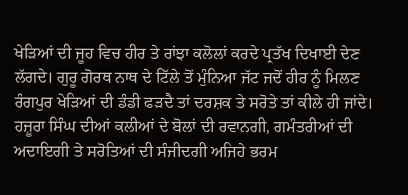ਖੇੜਿਆਂ ਦੀ ਜੂਹ ਵਿਚ ਹੀਰ ਤੇ ਰਾਂਝਾ ਕਲੋਲਾਂ ਕਰਦੇ ਪ੍ਰਤੱਖ ਦਿਖਾਈ ਦੇਣ ਲੱਗਦੇ। ਗੁਰੂ ਗੋਰਥ ਨਾਥ ਦੇ ਟਿੱਲੇ ਤੋਂ ਮੁੰਨਿਆ ਜੱਟ ਜਦੋਂ ਹੀਰ ਨੂੰ ਮਿਲਣ ਰੰਗਪੁਰ ਖੇੜਿਆਂ ਦੀ ਡੰਡੀ ਫੜਦੈ ਤਾਂ ਦਰਸ਼ਕ ਤੇ ਸਰੋਤੇ ਤਾਂ ਕੀਲੇ ਹੀ ਜਾਂਦੇ। ਹਜ਼ੂਰਾ ਸਿੰਘ ਦੀਆਂ ਕਲੀਆਂ ਦੇ ਬੋਲਾਂ ਦੀ ਰਵਾਨਗੀ, ਗਮੰਤਰੀਆਂ ਦੀ ਅਦਾਇਗੀ ਤੇ ਸਰੋਤਿਆਂ ਦੀ ਸੰਜੀਦਗੀ ਅਜਿਹੇ ਭਰਮ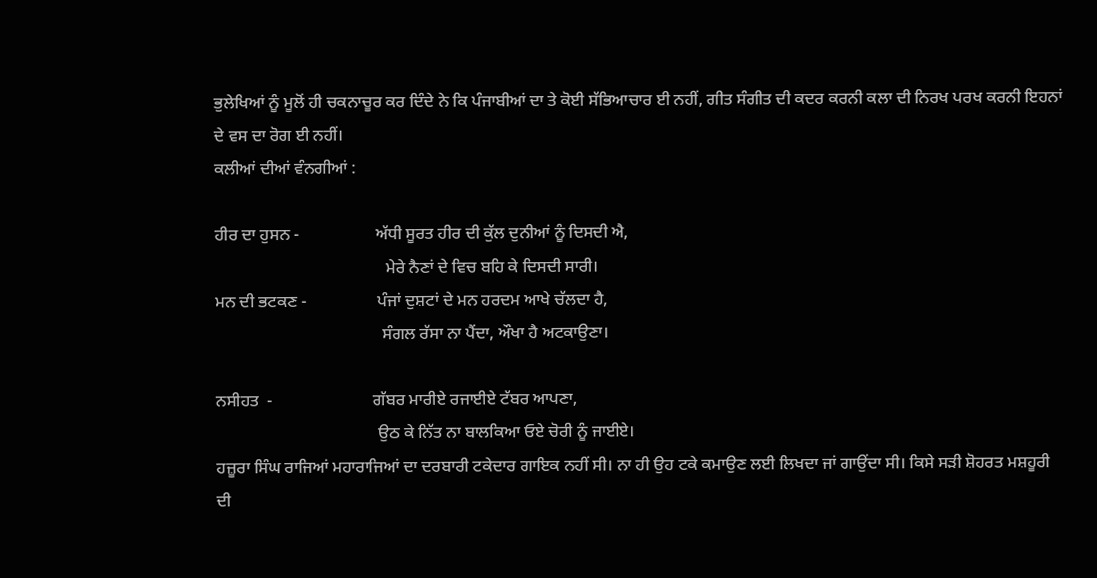ਭੁਲੇਖਿਆਂ ਨੂੰ ਮੂਲੋਂ ਹੀ ਚਕਨਾਚੂਰ ਕਰ ਦਿੰਦੇ ਨੇ ਕਿ ਪੰਜਾਬੀਆਂ ਦਾ ਤੇ ਕੋਈ ਸੱਭਿਆਚਾਰ ਈ ਨਹੀਂ, ਗੀਤ ਸੰਗੀਤ ਦੀ ਕਦਰ ਕਰਨੀ ਕਲਾ ਦੀ ਨਿਰਖ ਪਰਖ ਕਰਨੀ ਇਹਨਾਂ ਦੇ ਵਸ ਦਾ ਰੋਗ ਈ ਨਹੀਂ।
ਕਲੀਆਂ ਦੀਆਂ ਵੰਨਗੀਆਂ :

ਹੀਰ ਦਾ ਹੁਸਨ -                  ਅੱਧੀ ਸੂਰਤ ਹੀਰ ਦੀ ਕੁੱਲ ਦੁਨੀਆਂ ਨੂੰ ਦਿਸਦੀ ਐ,
                                         ਮੇਰੇ ਨੈਣਾਂ ਦੇ ਵਿਚ ਬਹਿ ਕੇ ਦਿਸਦੀ ਸਾਰੀ।
ਮਨ ਦੀ ਭਟਕਣ -                 ਪੰਜਾਂ ਦੁਸ਼ਟਾਂ ਦੇ ਮਨ ਹਰਦਮ ਆਖੇ ਚੱਲਦਾ ਹੈ,
                                        ਸੰਗਲ ਰੱਸਾ ਨਾ ਪੈਂਦਾ, ਔਖਾ ਹੈ ਅਟਕਾਉਣਾ।

ਨਸੀਹਤ  -                        ਗੱਬਰ ਮਾਰੀਏ ਰਜਾਈਏ ਟੱਬਰ ਆਪਣਾ,
                                       ਉਠ ਕੇ ਨਿੱਤ ਨਾ ਬਾਲਕਿਆ ਓਏ ਚੋਰੀ ਨੂੰ ਜਾਈਏ।
ਹਜ਼ੂਰਾ ਸਿੰਘ ਰਾਜਿਆਂ ਮਹਾਰਾਜਿਆਂ ਦਾ ਦਰਬਾਰੀ ਟਕੇਦਾਰ ਗਾਇਕ ਨਹੀਂ ਸੀ। ਨਾ ਹੀ ਉਹ ਟਕੇ ਕਮਾਉਣ ਲਈ ਲਿਖਦਾ ਜਾਂ ਗਾਉਂਦਾ ਸੀ। ਕਿਸੇ ਸੜੀ ਸ਼ੋਹਰਤ ਮਸ਼ਹੂਰੀ ਦੀ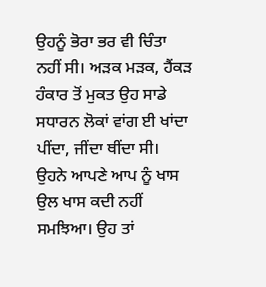ਉਹਨੂੰ ਭੋਰਾ ਭਰ ਵੀ ਚਿੰਤਾ ਨਹੀਂ ਸੀ। ਅੜਕ ਮੜਕ, ਹੈਂਕੜ ਹੰਕਾਰ ਤੋਂ ਮੁਕਤ ਉਹ ਸਾਡੇ ਸਧਾਰਨ ਲੋਕਾਂ ਵਾਂਗ ਈ ਖਾਂਦਾ ਪੀਂਦਾ, ਜੀਂਦਾ ਥੀਂਦਾ ਸੀ। ਉਹਨੇ ਆਪਣੇ ਆਪ ਨੂੰ ਖਾਸ ਉਲ ਖਾਸ ਕਦੀ ਨਹੀਂ ਸਮਝਿਆ। ਉਹ ਤਾਂ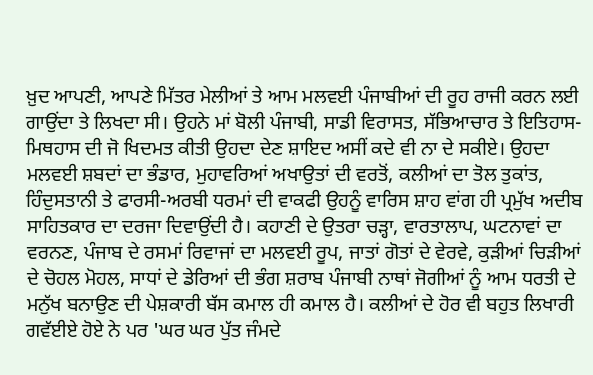ਖ਼ੁਦ ਆਪਣੀ, ਆਪਣੇ ਮਿੱਤਰ ਮੇਲੀਆਂ ਤੇ ਆਮ ਮਲਵਈ ਪੰਜਾਬੀਆਂ ਦੀ ਰੂਹ ਰਾਜੀ ਕਰਨ ਲਈ ਗਾਉਂਦਾ ਤੇ ਲਿਖਦਾ ਸੀ। ਉਹਨੇ ਮਾਂ ਬੋਲੀ ਪੰਜਾਬੀ, ਸਾਡੀ ਵਿਰਾਸਤ, ਸੱਭਿਆਚਾਰ ਤੇ ਇਤਿਹਾਸ-ਮਿਥਹਾਸ ਦੀ ਜੋ ਖਿਦਮਤ ਕੀਤੀ ਉਹਦਾ ਦੇਣ ਸ਼ਾਇਦ ਅਸੀਂ ਕਦੇ ਵੀ ਨਾ ਦੇ ਸਕੀਏ। ਉਹਦਾ ਮਲਵਈ ਸ਼ਬਦਾਂ ਦਾ ਭੰਡਾਰ, ਮੁਹਾਵਰਿਆਂ ਅਖਾਉਤਾਂ ਦੀ ਵਰਤੋਂ, ਕਲੀਆਂ ਦਾ ਤੋਲ ਤੁਕਾਂਤ, ਹਿੰਦੁਸਤਾਨੀ ਤੇ ਫਾਰਸੀ-ਅਰਬੀ ਧਰਮਾਂ ਦੀ ਵਾਕਫੀ ਉਹਨੂੰ ਵਾਰਿਸ ਸ਼ਾਹ ਵਾਂਗ ਹੀ ਪ੍ਰਮੁੱਖ ਅਦੀਬ ਸਾਹਿਤਕਾਰ ਦਾ ਦਰਜਾ ਦਿਵਾਉਂਦੀ ਹੈ। ਕਹਾਣੀ ਦੇ ਉਤਰਾ ਚੜ੍ਹਾ, ਵਾਰਤਾਲਾਪ, ਘਟਨਾਵਾਂ ਦਾ ਵਰਨਣ, ਪੰਜਾਬ ਦੇ ਰਸਮਾਂ ਰਿਵਾਜਾਂ ਦਾ ਮਲਵਈ ਰੂਪ, ਜਾਤਾਂ ਗੋਤਾਂ ਦੇ ਵੇਰਵੇ, ਕੁੜੀਆਂ ਚਿੜੀਆਂ ਦੇ ਚੋਹਲ ਮੋਹਲ, ਸਾਧਾਂ ਦੇ ਡੇਰਿਆਂ ਦੀ ਭੰਗ ਸ਼ਰਾਬ ਪੰਜਾਬੀ ਨਾਥਾਂ ਜੋਗੀਆਂ ਨੂੰ ਆਮ ਧਰਤੀ ਦੇ ਮਨੁੱਖ ਬਨਾਉਣ ਦੀ ਪੇਸ਼ਕਾਰੀ ਬੱਸ ਕਮਾਲ ਹੀ ਕਮਾਲ ਹੈ। ਕਲੀਆਂ ਦੇ ਹੋਰ ਵੀ ਬਹੁਤ ਲਿਖਾਰੀ ਗਵੱਈਏ ਹੋਏ ਨੇ ਪਰ 'ਘਰ ਘਰ ਪੁੱਤ ਜੰਮਦੇ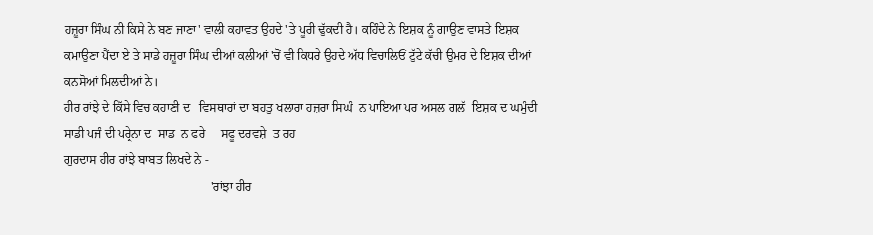ਹਜ਼ੂਰਾ ਸਿੰਘ ਨੀ ਕਿਸੇ ਨੇ ਬਣ ਜਾਣਾ' ਵਾਲੀ ਕਹਾਵਤ ਉਹਦੇ 'ਤੇ ਪੂਰੀ ਢੁੱਕਦੀ ਹੈ। ਕਹਿੰਦੇ ਨੇ ਇਸ਼ਕ ਨੂੰ ਗਾਉਣ ਵਾਸਤੇ ਇਸ਼ਕ ਕਮਾਉਣਾ ਪੈਂਦਾ ਏ ਤੇ ਸਾਡੇ ਹਜ਼ੂਰਾ ਸਿੰਘ ਦੀਆਂ ਕਲੀਆਂ 'ਚੋਂ ਵੀ ਕਿਧਰੇ ਉਹਦੇ ਅੱਧ ਵਿਚਾਲਿਓਂ ਟੁੱਟੇ ਕੱਚੀ ਉਮਰ ਦੇ ਇਸ਼ਕ ਦੀਆਂ ਕਨਸੋਆਂ ਮਿਲਦੀਆਂ ਨੇ।
ਹੀਰ ਰਾਂਝੇ ਦੇ ਕਿੱਸੇ ਵਿਚ ਕਹਾਣੀ ਦ   ਵਿਸਥਾਰਾਂ ਦਾ ਬਹਤੁ ਖਲਾਰਾ ਹਜ਼ਰਾ ਸਿਘੰ  ਨ ਪਾਇਆ ਪਰ ਅਸਲ ਗਲੱ  ਇਸ਼ਕ ਦ ਘਮੁੰਦੀ  ਸਾਡੀ ਪਜੰ ਦੀ ਪਰ੍ਰੇਨਾ ਦ  ਸਾਡ  ਨ ਫਰੇ     ਸਫੂ ਦਰਵਸ਼ੇ  ਤ ਰਹ
ਗੁਰਦਾਸ ਹੀਰ ਰਾਂਝੇ ਬਾਬਤ ਲਿਖਦੇ ਨੇ -
                                               'ਰਾਂਝਾ ਹੀਰ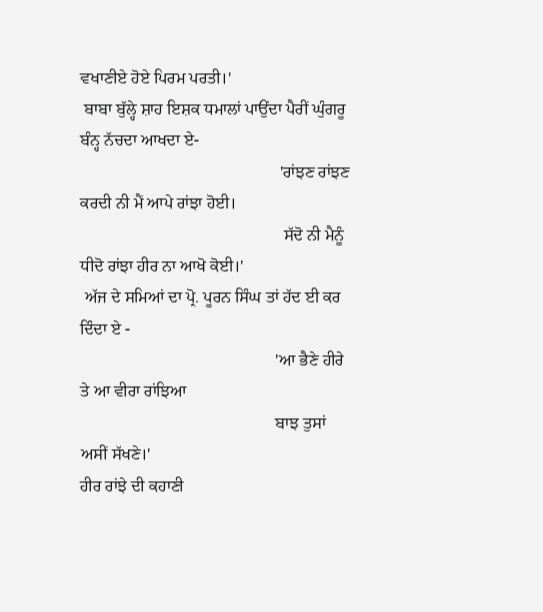ਵਖਾਣੀਏ ਹੋਏ ਪਿਰਮ ਪਰਤੀ।'
 ਬਾਬਾ ਬੁੱਲ੍ਹੇ ਸ਼ਾਹ ਇਸ਼ਕ ਧਮਾਲਾਂ ਪਾਉਂਦਾ ਪੈਰੀਂ ਘੁੰਗਰੂ ਬੰਨ੍ਹ ਨੱਚਦਾ ਆਖਦਾ ਏ-
                                                'ਰਾਂਝਣ ਰਾਂਝਣ ਕਰਦੀ ਨੀ ਮੈਂ ਆਪੇ ਰਾਂਝਾ ਹੋਈ।
                                                 ਸੱਦੋ ਨੀ ਮੈਨੂੰ ਧੀਦੋ ਰਾਂਝਾ ਹੀਰ ਨਾ ਆਖੋ ਕੋਈ।'
 ਅੱਜ ਦੇ ਸਮਿਆਂ ਦਾ ਪ੍ਰੋ. ਪੂਰਨ ਸਿੰਘ ਤਾਂ ਹੱਦ ਈ ਕਰ ਦਿੰਦਾ ਏ -
                                               'ਆ ਭੈਣੇ ਹੀਰੇ ਤੇ ਆ ਵੀਰਾ ਰਾਂਝਿਆ
                                               ਬਾਝ ਤੁਸਾਂ ਅਸੀਂ ਸੱਖਣੇ।'
ਹੀਰ ਰਾਂਝੇ ਦੀ ਕਹਾਣੀ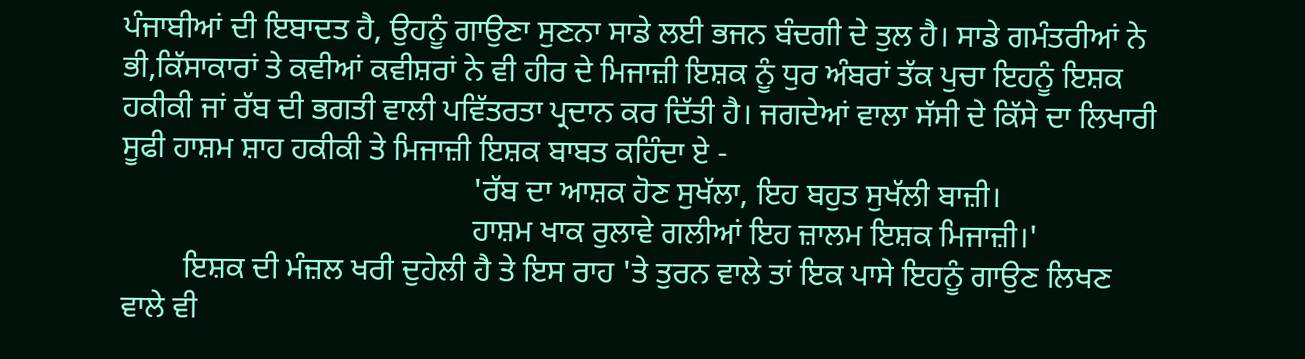ਪੰਜਾਬੀਆਂ ਦੀ ਇਬਾਦਤ ਹੈ, ਉਹਨੂੰ ਗਾਉਣਾ ਸੁਣਨਾ ਸਾਡੇ ਲਈ ਭਜਨ ਬੰਦਗੀ ਦੇ ਤੁਲ ਹੈ। ਸਾਡੇ ਗਮੰਤਰੀਆਂ ਨੇ ਭੀ,ਕਿੱਸਾਕਾਰਾਂ ਤੇ ਕਵੀਆਂ ਕਵੀਸ਼ਰਾਂ ਨੇ ਵੀ ਹੀਰ ਦੇ ਮਿਜਾਜ਼ੀ ਇਸ਼ਕ ਨੂੰ ਧੁਰ ਅੰਬਰਾਂ ਤੱਕ ਪੁਚਾ ਇਹਨੂੰ ਇਸ਼ਕ ਹਕੀਕੀ ਜਾਂ ਰੱਬ ਦੀ ਭਗਤੀ ਵਾਲੀ ਪਵਿੱਤਰਤਾ ਪ੍ਰਦਾਨ ਕਰ ਦਿੱਤੀ ਹੈ। ਜਗਦੇਆਂ ਵਾਲਾ ਸੱਸੀ ਦੇ ਕਿੱਸੇ ਦਾ ਲਿਖਾਰੀ ਸੂਫੀ ਹਾਸ਼ਮ ਸ਼ਾਹ ਹਕੀਕੀ ਤੇ ਮਿਜਾਜ਼ੀ ਇਸ਼ਕ ਬਾਬਤ ਕਹਿੰਦਾ ਏ -
                                             'ਰੱਬ ਦਾ ਆਸ਼ਕ ਹੋਣ ਸੁਖੱਲਾ, ਇਹ ਬਹੁਤ ਸੁਖੱਲੀ ਬਾਜ਼ੀ।
                                             ਹਾਸ਼ਮ ਖਾਕ ਰੁਲਾਵੇ ਗਲੀਆਂ ਇਹ ਜ਼ਾਲਮ ਇਸ਼ਕ ਮਿਜਾਜ਼ੀ।'
        ਇਸ਼ਕ ਦੀ ਮੰਜ਼ਲ ਖਰੀ ਦੁਹੇਲੀ ਹੈ ਤੇ ਇਸ ਰਾਹ 'ਤੇ ਤੁਰਨ ਵਾਲੇ ਤਾਂ ਇਕ ਪਾਸੇ ਇਹਨੂੰ ਗਾਉਣ ਲਿਖਣ ਵਾਲੇ ਵੀ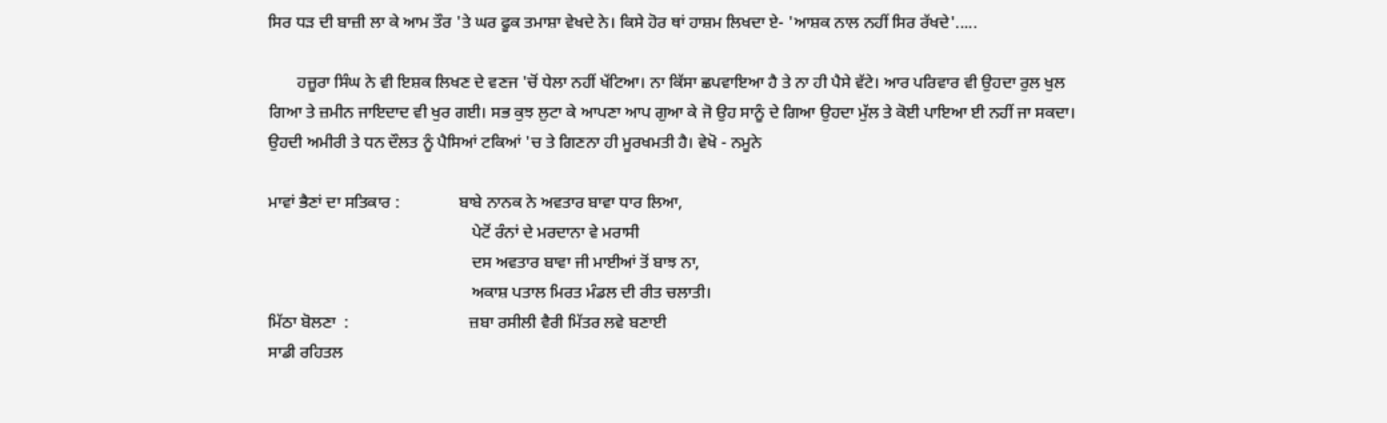ਸਿਰ ਧੜ ਦੀ ਬਾਜ਼ੀ ਲਾ ਕੇ ਆਮ ਤੌਰ 'ਤੇ ਘਰ ਫੂਕ ਤਮਾਸ਼ਾ ਵੇਖਦੇ ਨੇ। ਕਿਸੇ ਹੋਰ ਥਾਂ ਹਾਸ਼ਮ ਲਿਖਦਾ ਏ- 'ਆਸ਼ਕ ਨਾਲ ਨਹੀਂ ਸਿਰ ਰੱਖਦੇ'.....

       ਹਜ਼ੂਰਾ ਸਿੰਘ ਨੇ ਵੀ ਇਸ਼ਕ ਲਿਖਣ ਦੇ ਵਣਜ 'ਚੋਂ ਧੇਲਾ ਨਹੀਂ ਖੱਟਿਆ। ਨਾ ਕਿੱਸਾ ਛਪਵਾਇਆ ਹੈ ਤੇ ਨਾ ਹੀ ਪੈਸੇ ਵੱਟੇ। ਆਰ ਪਰਿਵਾਰ ਵੀ ਉਹਦਾ ਰੁਲ ਖੁਲ ਗਿਆ ਤੇ ਜ਼ਮੀਨ ਜਾਇਦਾਦ ਵੀ ਖੁਰ ਗਈ। ਸਭ ਕੁਝ ਲੁਟਾ ਕੇ ਆਪਣਾ ਆਪ ਗੁਆ ਕੇ ਜੋ ਉਹ ਸਾਨੂੰ ਦੇ ਗਿਆ ਉਹਦਾ ਮੁੱਲ ਤੇ ਕੋਈ ਪਾਇਆ ਈ ਨਹੀਂ ਜਾ ਸਕਦਾ। ਉਹਦੀ ਅਮੀਰੀ ਤੇ ਧਨ ਦੌਲਤ ਨੂੰ ਪੈਸਿਆਂ ਟਕਿਆਂ 'ਚ ਤੇ ਗਿਣਨਾ ਹੀ ਮੂਰਖਮਤੀ ਹੈ। ਵੇਖੋ - ਨਮੂਨੇ

ਮਾਵਾਂ ਭੈਣਾਂ ਦਾ ਸਤਿਕਾਰ :              ਬਾਬੇ ਨਾਨਕ ਨੇ ਅਵਤਾਰ ਬਾਵਾ ਧਾਰ ਲਿਆ,
                                                 ਪੇਟੋਂ ਰੰਨਾਂ ਦੇ ਮਰਦਾਨਾ ਵੇ ਮਰਾਸੀ
                                                 ਦਸ ਅਵਤਾਰ ਬਾਵਾ ਜੀ ਮਾਈਆਂ ਤੋਂ ਬਾਝ ਨਾ,
                                                 ਅਕਾਸ਼ ਪਤਾਲ ਮਿਰਤ ਮੰਡਲ ਦੀ ਰੀਤ ਚਲਾਤੀ।
ਮਿੱਠਾ ਬੋਲਣਾ  :                             ਜ਼ਬਾ ਰਸੀਲੀ ਵੈਰੀ ਮਿੱਤਰ ਲਵੇ ਬਣਾਈ
ਸਾਡੀ ਰਹਿਤਲ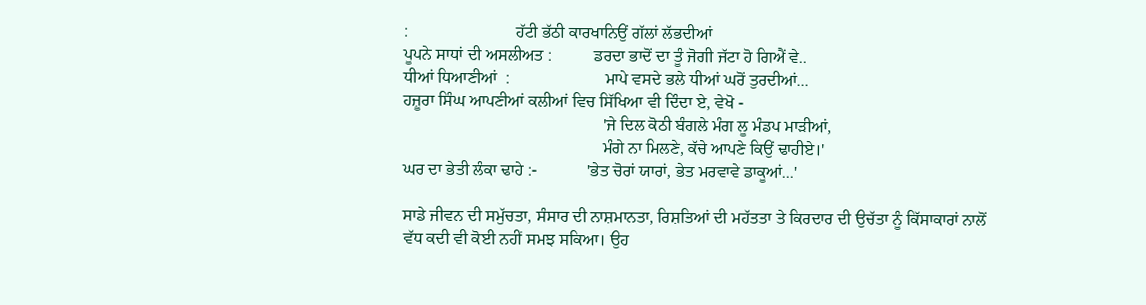:                          ਹੱਟੀ ਭੱਠੀ ਕਾਰਖਾਨਿਉਂ ਗੱਲਾਂ ਲੱਭਦੀਆਂ
ਪੂਪਨੇ ਸਾਧਾਂ ਦੀ ਅਸਲੀਅਤ :          ਡਰਦਾ ਭਾਦੋਂ ਦਾ ਤੂੰ ਜੋਗੀ ਜੱਟਾ ਹੋ ਗਿਐਂ ਵੇ..
ਧੀਆਂ ਧਿਆਣੀਆਂ  :                       ਮਾਪੇ ਵਸਦੇ ਭਲੇ ਧੀਆਂ ਘਰੋਂ ਤੁਰਦੀਆਂ...
ਹਜ਼ੂਰਾ ਸਿੰਘ ਆਪਣੀਆਂ ਕਲੀਆਂ ਵਿਚ ਸਿੱਖਿਆ ਵੀ ਦਿੰਦਾ ਏ, ਵੇਖੋ -
                                                'ਜੇ ਦਿਲ ਕੋਠੀ ਬੰਗਲੇ ਮੰਗ ਲੂ ਮੰਡਪ ਮਾੜੀਆਂ,
                                                ਮੰਗੇ ਨਾ ਮਿਲਣੇ, ਕੱਚੇ ਆਪਣੇ ਕਿਉਂ ਢਾਹੀਏ।'
ਘਰ ਦਾ ਭੇਤੀ ਲੰਕਾ ਢਾਹੇ :-            'ਭੇਤ ਚੋਰਾਂ ਯਾਰਾਂ, ਭੇਤ ਮਰਵਾਵੇ ਡਾਕੂਆਂ...'

ਸਾਡੇ ਜੀਵਨ ਦੀ ਸਮੁੱਚਤਾ, ਸੰਸਾਰ ਦੀ ਨਾਸ਼ਮਾਨਤਾ, ਰਿਸ਼ਤਿਆਂ ਦੀ ਮਹੱਤਤਾ ਤੇ ਕਿਰਦਾਰ ਦੀ ਉਚੱਤਾ ਨੂੰ ਕਿੱਸਾਕਾਰਾਂ ਨਾਲੋਂ
ਵੱਧ ਕਦੀ ਵੀ ਕੋਈ ਨਹੀਂ ਸਮਝ ਸਕਿਆ। ਉਹ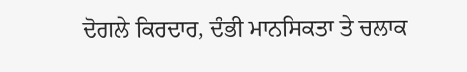ਦੋਗਲੇ ਕਿਰਦਾਰ, ਦੰਭੀ ਮਾਨਸਿਕਤਾ ਤੇ ਚਲਾਕ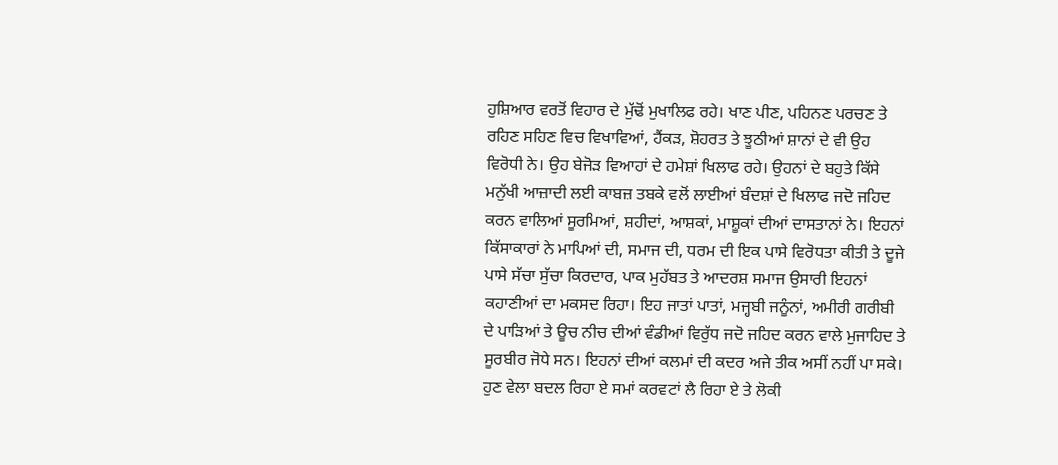ਹੁਸ਼ਿਆਰ ਵਰਤੋਂ ਵਿਹਾਰ ਦੇ ਮੁੱਢੋਂ ਮੁਖਾਲਿਫ ਰਹੇ। ਖਾਣ ਪੀਣ, ਪਹਿਨਣ ਪਰਚਣ ਤੇ ਰਹਿਣ ਸਹਿਣ ਵਿਚ ਵਿਖਾਵਿਆਂ, ਹੈਂਕੜ, ਸ਼ੋਹਰਤ ਤੇ ਝੂਠੀਆਂ ਸ਼ਾਨਾਂ ਦੇ ਵੀ ਉਹ ਵਿਰੋਧੀ ਨੇ। ਉਹ ਬੇਜੋੜ ਵਿਆਹਾਂ ਦੇ ਹਮੇਸ਼ਾਂ ਖਿਲਾਫ ਰਹੇ। ਉਹਨਾਂ ਦੇ ਬਹੁਤੇ ਕਿੱਸੇ ਮਨੁੱਖੀ ਆਜ਼ਾਦੀ ਲਈ ਕਾਬਜ਼ ਤਬਕੇ ਵਲੋਂ ਲਾਈਆਂ ਬੰਦਸ਼ਾਂ ਦੇ ਖਿਲਾਫ ਜਦੋ ਜਹਿਦ ਕਰਨ ਵਾਲਿਆਂ ਸੂਰਮਿਆਂ, ਸ਼ਹੀਦਾਂ, ਆਸ਼ਕਾਂ, ਮਾਸ਼ੂਕਾਂ ਦੀਆਂ ਦਾਸਤਾਨਾਂ ਨੇ। ਇਹਨਾਂ ਕਿੱਸਾਕਾਰਾਂ ਨੇ ਮਾਪਿਆਂ ਦੀ, ਸਮਾਜ ਦੀ, ਧਰਮ ਦੀ ਇਕ ਪਾਸੇ ਵਿਰੋਧਤਾ ਕੀਤੀ ਤੇ ਦੂਜੇ ਪਾਸੇ ਸੱਚਾ ਸੁੱਚਾ ਕਿਰਦਾਰ, ਪਾਕ ਮੁਹੱਬਤ ਤੇ ਆਦਰਸ਼ ਸਮਾਜ ਉਸਾਰੀ ਇਹਨਾਂ ਕਹਾਣੀਆਂ ਦਾ ਮਕਸਦ ਰਿਹਾ। ਇਹ ਜਾਤਾਂ ਪਾਤਾਂ, ਮਜ੍ਹਬੀ ਜਨੂੰਨਾਂ, ਅਮੀਰੀ ਗਰੀਬੀ ਦੇ ਪਾੜਿਆਂ ਤੇ ਊਚ ਨੀਚ ਦੀਆਂ ਵੰਡੀਆਂ ਵਿਰੁੱਧ ਜਦੋ ਜਹਿਦ ਕਰਨ ਵਾਲੇ ਮੁਜਾਹਿਦ ਤੇ ਸੂਰਬੀਰ ਜੋਧੇ ਸਨ। ਇਹਨਾਂ ਦੀਆਂ ਕਲਮਾਂ ਦੀ ਕਦਰ ਅਜੇ ਤੀਕ ਅਸੀਂ ਨਹੀਂ ਪਾ ਸਕੇ। ਹੁਣ ਵੇਲਾ ਬਦਲ ਰਿਹਾ ਏ ਸਮਾਂ ਕਰਵਟਾਂ ਲੈ ਰਿਹਾ ਏ ਤੇ ਲੋਕੀ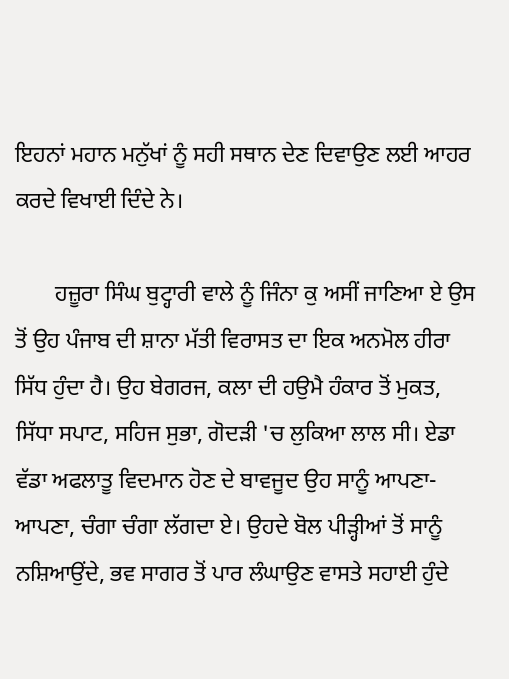ਇਹਨਾਂ ਮਹਾਨ ਮਨੁੱਖਾਂ ਨੂੰ ਸਹੀ ਸਥਾਨ ਦੇਣ ਦਿਵਾਉਣ ਲਈ ਆਹਰ ਕਰਦੇ ਵਿਖਾਈ ਦਿੰਦੇ ਨੇ।

       ਹਜ਼ੂਰਾ ਸਿੰਘ ਬੁਟ੍ਹਾਰੀ ਵਾਲੇ ਨੂੰ ਜਿੰਨਾ ਕੁ ਅਸੀਂ ਜਾਣਿਆ ਏ ਉਸ ਤੋਂ ਉਹ ਪੰਜਾਬ ਦੀ ਸ਼ਾਨਾ ਮੱਤੀ ਵਿਰਾਸਤ ਦਾ ਇਕ ਅਨਮੋਲ ਹੀਰਾ ਸਿੱਧ ਹੁੰਦਾ ਹੈ। ਉਹ ਬੇਗਰਜ, ਕਲਾ ਦੀ ਹਉਮੈ ਹੰਕਾਰ ਤੋਂ ਮੁਕਤ, ਸਿੱਧਾ ਸਪਾਟ, ਸਹਿਜ ਸੁਭਾ, ਗੋਦੜੀ 'ਚ ਲੁਕਿਆ ਲਾਲ ਸੀ। ਏਡਾ ਵੱਡਾ ਅਫਲਾਤੂ ਵਿਦਮਾਨ ਹੋਣ ਦੇ ਬਾਵਜੂਦ ਉਹ ਸਾਨੂੰ ਆਪਣਾ-ਆਪਣਾ, ਚੰਗਾ ਚੰਗਾ ਲੱਗਦਾ ਏ। ਉਹਦੇ ਬੋਲ ਪੀੜ੍ਹੀਆਂ ਤੋਂ ਸਾਨੂੰ ਨਸ਼ਿਆਉਂਦੇ, ਭਵ ਸਾਗਰ ਤੋਂ ਪਾਰ ਲੰਘਾਉਣ ਵਾਸਤੇ ਸਹਾਈ ਹੁੰਦੇ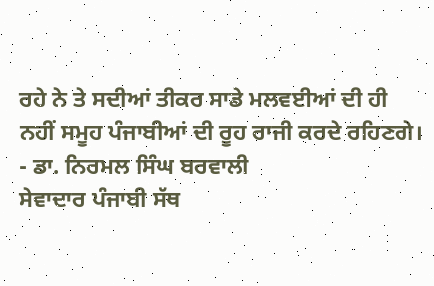ਰਹੇ ਨੇ ਤੇ ਸਦੀਆਂ ਤੀਕਰ ਸਾਡੇ ਮਲਵਈਆਂ ਦੀ ਹੀ ਨਹੀਂ ਸਮੂਹ ਪੰਜਾਬੀਆਂ ਦੀ ਰੂਹ ਰਾਜੀ ਕਰਦੇ ਰਹਿਣਗੇ।
- ਡਾ. ਨਿਰਮਲ ਸਿੰਘ ਬਰਵਾਲੀ
ਸੇਵਾਦਾਰ ਪੰਜਾਬੀ ਸੱਥ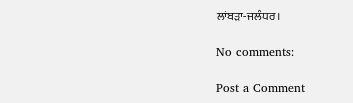ਲਾਂਬੜਾ-ਜਲੰਧਰ।

No comments:

Post a Comment